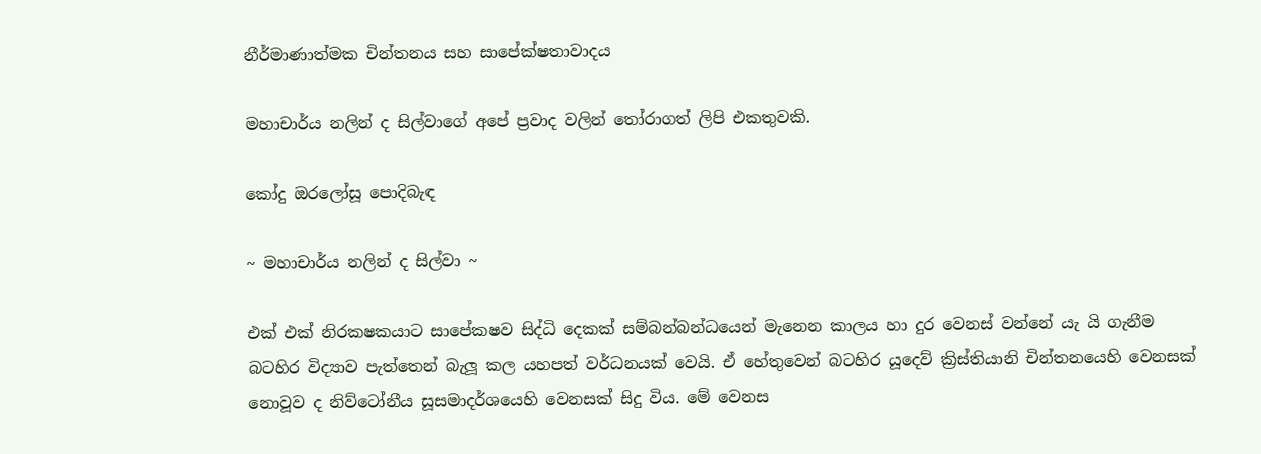නීර්මාණාත්මක චින්තනය සහ සාපේක්ෂතාවාදය

මහාචාර්ය නලින් ද සිල්වාගේ අපේ ප්‍රවාද වලින් තෝරාගත් ලිපි එකතුවකි.

කෝදු ඔරලෝසූ පොදිබැඳ

~ මහාචාර්ය නලින් ද සිල්වා ~

එක් එක් නිරකෂකයාට සාපේකෂව සිද්ධි දෙකක් සම්බන්බන්ධයෙන් මැනෙන කාලය හා දුර වෙනස් වන්නේ යැ යි ගැනීම බටහිර විද්‍යාව පැත්තෙන් බැලූ කල යහපත් වර්ධනයක් වෙයි. ඒ හේතුවෙන් බටහිර යූදෙව් ක්‍රිස්තියානි චින්තනයෙහි වෙනසක් නොවූව ද නිව්ටෝනීය සූසමාදර්ශයෙහි වෙනසක් සිදු විය. මේ වෙනස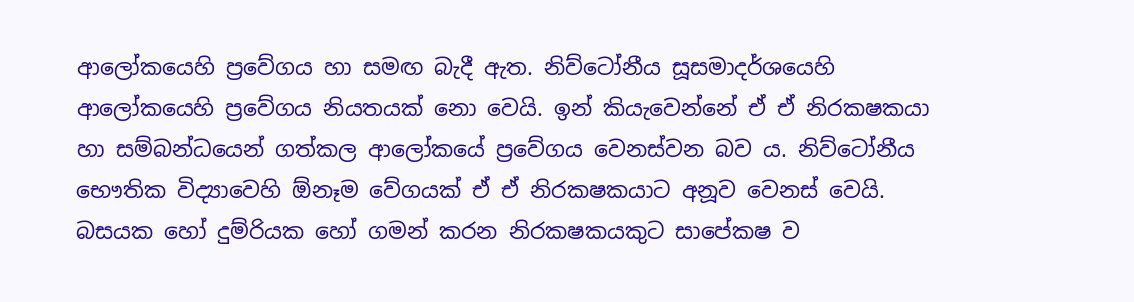ආලෝකයෙහි ප්‍රවේගය හා සමඟ බැදී ඇත. නිව්ටෝනීය සූසමාදර්ශයෙහි ආලෝකයෙහි ප්‍රවේගය නියතයක් නො වෙයි. ඉන් කියැවෙන්නේ ඒ ඒ නිරකෂකයා හා සම්බන්ධයෙන් ගත්කල ආලෝකයේ ප්‍රවේගය වෙනස්වන බව ය. නිව්ටෝනීය භෞතික විද්‍යාවෙහි ඕනෑම වේගයක් ඒ ඒ නිරකෂකයාට අනූව වෙනස් වෙයි. බසයක හෝ දුම්රියක හෝ ගමන් කරන නිරකෂකයකුට සාපේකෂ ව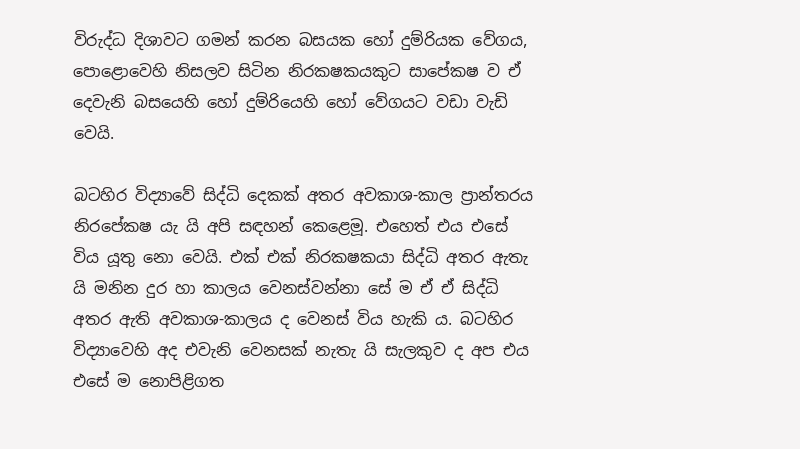විරුද්ධ දිශාවට ගමන් කරන බසයක හෝ දුම්රියක වේගය, පොළොවෙහි නිසලව සිටින නිරකෂකයකුට සාපේකෂ ව ඒ දෙවැනි බසයෙහි හෝ දුම්රියෙහි හෝ වේගයට වඩා වැඩි වෙයි.

බටහිර විද්‍යාවේ සිද්ධි දෙකක් අතර අවකාශ-කාල ප්‍රාන්තරය නිරපේකෂ යැ යි අපි සඳහන් කෙළෙමූ. එහෙත් එය එසේ විය යූතු නො වෙයි. එක් එක් නිරකෂකයා සිද්ධි අතර ඇතැ යි මනින දුර හා කාලය වෙනස්වන්නා සේ ම ඒ ඒ සිද්ධි අතර ඇති අවකාශ-කාලය ද වෙනස් විය හැකි ය. බටහිර විද්‍යාවෙහි අද එවැනි වෙනසක් නැතැ යි සැලකුව ද අප එය එසේ ම නොපිළිගත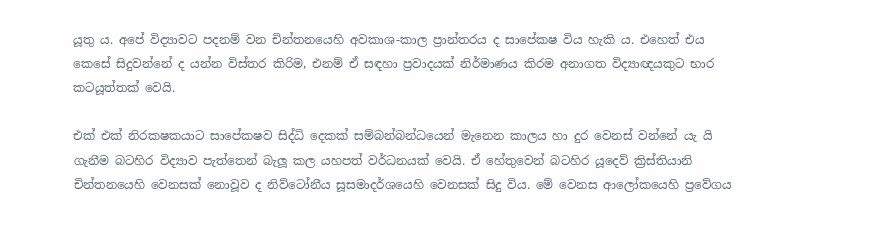යූතු ය. අපේ විද්‍යාවට පදනම් වන චින්තනයෙහි අවකාශ-කාල ප්‍රාන්තරය ද සාපේකෂ විය හැකි ය. එහෙත් එය කෙසේ සිදුවන්නේ ද යන්න විස්තර කිරිම, එනම් ඒ සඳහා ප්‍රවාදයක් නිර්මාණය කිරම අනාගත විද්‍යාඥයකුට භාර කටයූත්තක් වෙයි.

එක් එක් නිරකෂකයාට සාපේකෂව සිද්ධි දෙකක් සම්බන්බන්ධයෙන් මැනෙන කාලය හා දුර වෙනස් වන්නේ යැ යි ගැනීම බටහිර විද්‍යාව පැත්තෙන් බැලූ කල යහපත් වර්ධනයක් වෙයි. ඒ හේතුවෙන් බටහිර යූදෙව් ක්‍රිස්තියානි චින්තනයෙහි වෙනසක් නොවූව ද නිව්ටෝනීය සූසමාදර්ශයෙහි වෙනසක් සිදු විය. මේ වෙනස ආලෝකයෙහි ප්‍රවේගය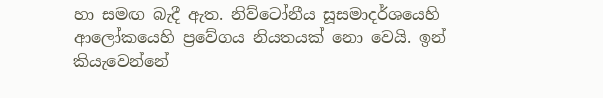හා සමඟ බැදී ඇත. නිව්ටෝනීය සූසමාදර්ශයෙහි ආලෝකයෙහි ප්‍රවේගය නියතයක් නො වෙයි. ඉන් කියැවෙන්නේ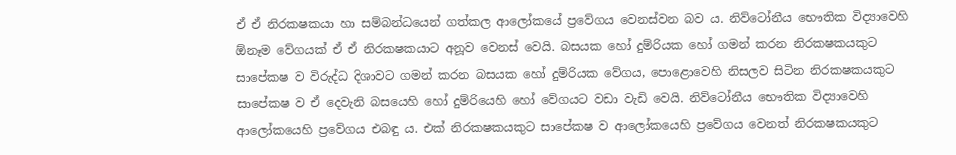ඒ ඒ නිරකෂකයා හා සම්බන්ධයෙන් ගත්කල ආලෝකයේ ප්‍රවේගය වෙනස්වන බව ය. නිව්ටෝනීය භෞතික විද්‍යාවෙහි ඕනෑම වේගයක් ඒ ඒ නිරකෂකයාට අනූව වෙනස් වෙයි. බසයක හෝ දුම්රියක හෝ ගමන් කරන නිරකෂකයකුට සාපේකෂ ව විරුද්ධ දිශාවට ගමන් කරන බසයක හෝ දුම්රියක වේගය, පොළොවෙහි නිසලව සිටින නිරකෂකයකුට සාපේකෂ ව ඒ දෙවැනි බසයෙහි හෝ දුම්රියෙහි හෝ වේගයට වඩා වැඩි වෙයි. නිව්ටෝනීය භෞතික විද්‍යාවෙහි ආලෝකයෙහි ප්‍රවේගය එබඳු ය. එක් නිරකෂකයකුට සාපේකෂ ව ආලෝකයෙහි ප්‍රවේගය වෙනත් නිරකෂකයකුට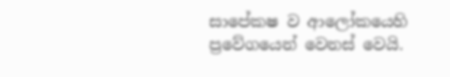සාපේකෂ ව ආලෝකයෙහි ප්‍රවේගයෙන් වෙනස් වෙයි.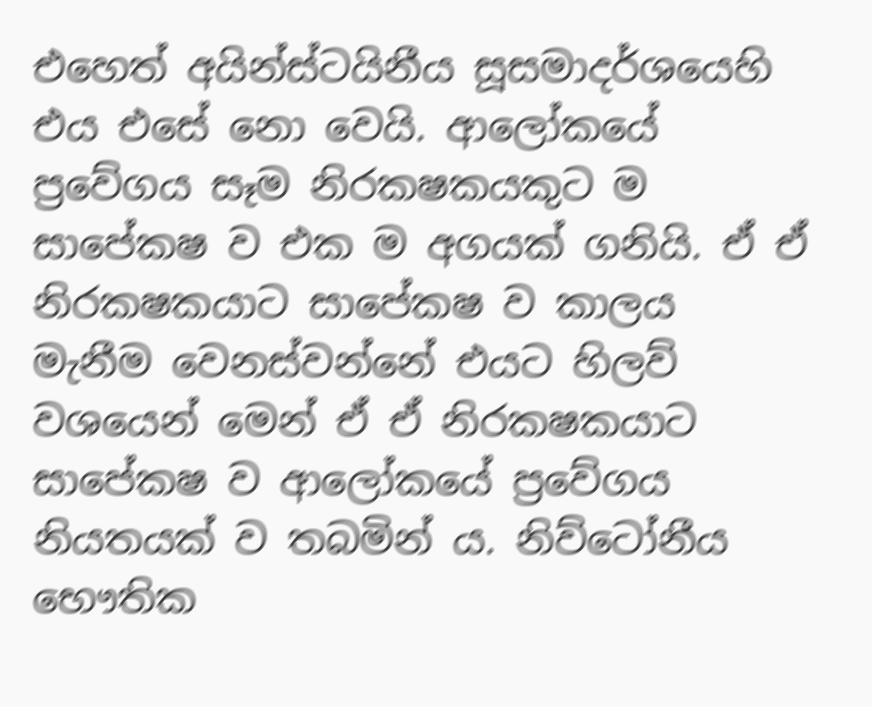එහෙත් අයින්ස්ටයිනීය සූසමාදර්ශයෙහි එය එසේ නො වෙයි. ආලෝකයේ ප්‍රවේගය සෑම නිරකෂකයකුට ම සාපේකෂ ව එක ම අගයක් ගනියි. ඒ ඒ නිරකෂකයාට සාපේකෂ ව කාලය මැනීම වෙනස්වන්නේ එයට හිලව් වශයෙන් මෙන් ඒ ඒ නිරකෂකයාට සාපේකෂ ව ආලෝකයේ ප්‍රවේගය නියතයක් ව තබමින් ය. නිව්ටෝනීය භෞතික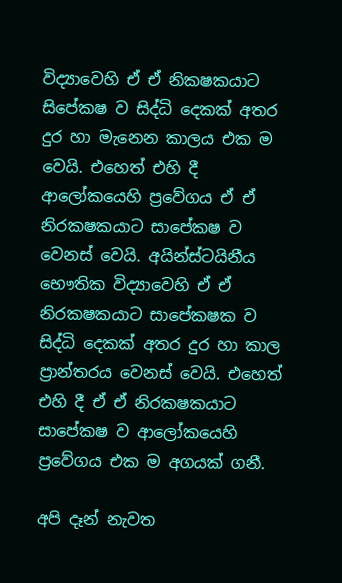විද්‍යාවෙහි ඒ ඒ නිකෂකයාට සිපේකෂ ව සිද්ධි දෙකක් අතර දුර හා මැනෙන කාලය එක ම වෙයි. එහෙත් එහි දී ආලෝකයෙහි ප්‍රවේගය ඒ ඒ නිරකෂකයාට සාපේකෂ ව වෙනස් වෙයි. අයින්ස්ටයිනීය භෞතික විද්‍යාවෙහි ඒ ඒ නිරකෂකයාට සාපේකෂක ව සිද්ධි දෙකක් අතර දුර හා කාල ප්‍රාන්තරය වෙනස් වෙයි. එහෙත් එහි දී ඒ ඒ නිරකෂකයාට සාපේකෂ ව ආලෝකයෙහි ප්‍රවේගය එක ම අගයක් ගනී.

අපි දෑන් නැවත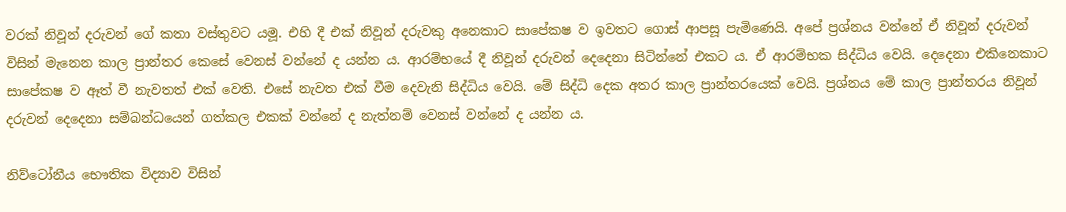වරක් නිවූන් දරුවන් ගේ කතා වස්තුවට යමූ. එහි දී එක් නිවූන් දරුවකු අනෙකාට සාපේකෂ ව ඉවතට ගොස් ආපසූ පැමිණෙයි. අපේ ප්‍රශ්නය වන්නේ ඒ නිවූන් දරුවන් විසින් මැනෙන කාල ප්‍රාන්තර කෙසේ වෙනස් වන්නේ ද යන්න ය. ආරම්භයේ දී නිවූන් දරුවන් දෙදෙනා සිටින්නේ එකට ය. ඒ ආරම්භක සිද්ධිය වෙයි. දෙදෙනා එකිනෙකාට සාපේකෂ ව ඈත් වී නැවතත් එක් වෙති. එසේ නැවත එක් වීම දෙවැනි සිද්ධිය වෙයි. මේ සිද්ධි දෙක අතර කාල ප්‍රාන්තරයෙක් වෙයි. ප්‍රශ්නය මේ කාල ප්‍රාන්තරය නිවූන් දරුවන් දෙදෙනා සම්බන්ධයෙන් ගත්කල එකක් වන්නේ ද නැත්නම් වෙනස් වන්නේ ද යන්න ය.

නිව්ටෝනීය භෞතික විද්‍යාව විසින්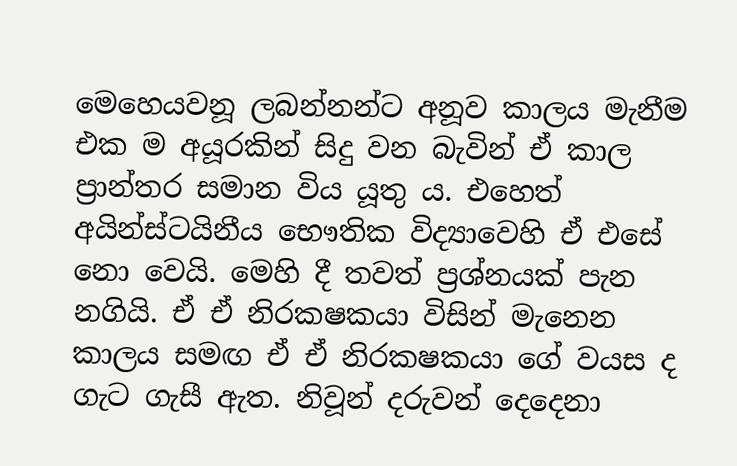මෙහෙයවනූ ලබන්නන්ට අනූව කාලය මැනීම එක ම අයූරකින් සිදු වන බැවින් ඒ කාල ප්‍රාන්තර සමාන විය යූතු ය. එහෙත් අයින්ස්ටයිනීය භෞතික විද්‍යාවෙහි ඒ එසේ නො වෙයි. මෙහි දී තවත් ප්‍රශ්නයක් පැන නගියි. ඒ ඒ නිරකෂකයා විසින් මැනෙන කාලය සමඟ ඒ ඒ නිරකෂකයා ගේ වයස ද ගැට ගැසී ඇත. නිවූන් දරුවන් දෙදෙනා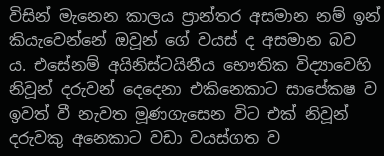විසින් මැනෙන කාලය ප්‍රාන්තර අසමාන නම් ඉන් කියැවෙන්නේ ඔවූන් ගේ වයස් ද අසමාන බව ය. එසේනම් අයිනිස්ටයිනීය භෞතික විද්‍යාවෙහි නිවූන් දරුවන් දෙදෙනා එකිනෙකාට සාපේකෂ ව ඉවත් වී නැවත මූණගැසෙන විට එක් නිවූන් දරුවකු අනෙකාට වඩා වයස්ගත ව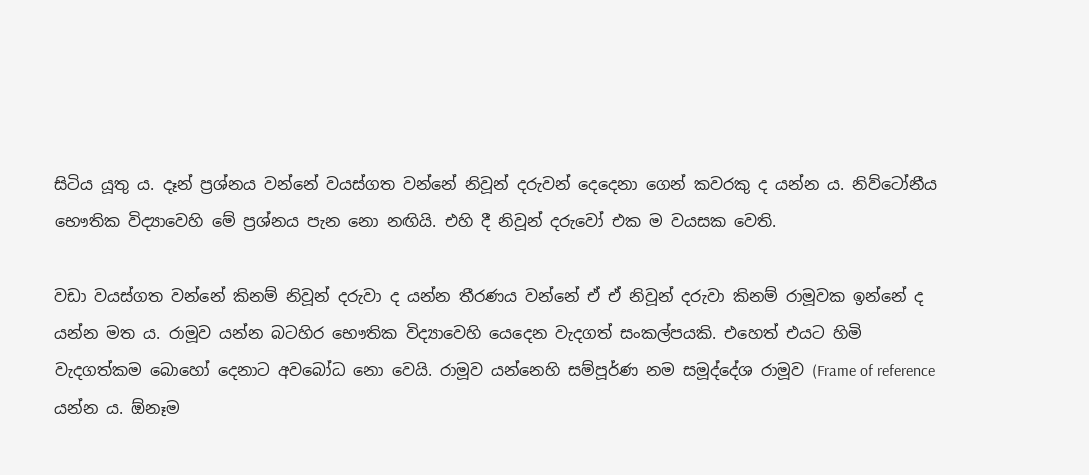සිටිය යූතු ය. දෑන් ප්‍රශ්නය වන්නේ වයස්ගත වන්නේ නිවූන් දරුවන් දෙදෙනා ගෙන් කවරකු ද යන්න ය. නිව්ටෝනීය භෞතික විද්‍යාවෙහි මේ ප්‍රශ්නය පැන නො නඟියි. එහි දී නිවූන් දරුවෝ එක ම වයසක වෙති.

වඩා වයස්ගත වන්නේ කිනම් නිවූන් දරුවා ද යන්න තීරණය වන්නේ ඒ ඒ නිවූන් දරුවා කිනම් රාමූවක ඉන්නේ ද යන්න මත ය. රාමූව යන්න බටහිර භෞතික විද්‍යාවෙහි යෙදෙන වැදගත් සංකල්පයකි. එහෙත් එයට හිමි වැදගත්කම බොහෝ දෙනාට අවබෝධ නො වෙයි. රාමූව යන්නෙහි සම්පූර්ණ නම සමූද්දේශ රාමූව (Frame of reference යන්න ය. ඕනෑම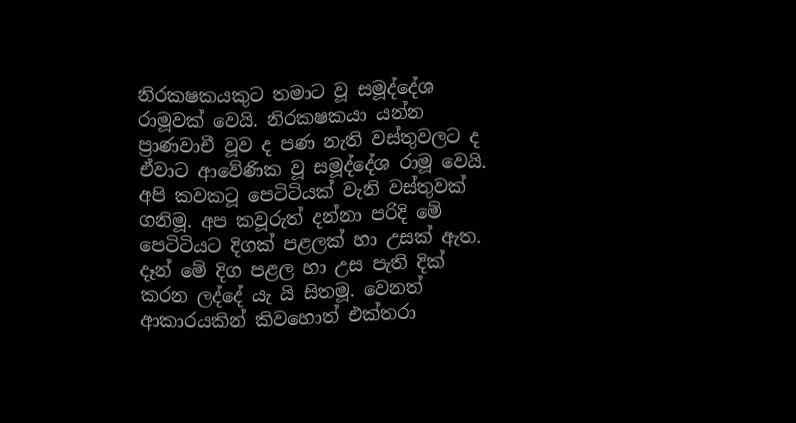නිරකෂකයකුට තමාට වූ සමූද්දේශ රාමූවක් වෙයි. නිරකෂකයා යන්න ප්‍රාණවාචී වූව ද පණ නැති වස්තුවලට ද ඒවාට ආවේණික වූ සමූද්දේශ රාමූ වෙයි. අපි කවකටූ පෙටිටියක් වැනි වස්තුවක් ගනිමූ. අප කවූරුත් දන්නා පරිදි මේ පෙටිටියට දිගක් පළලක් හා උසක් ඇත. දෑන් මේ දිග පළල හා උස පැති දික් කරන ලද්දේ යැ යි සිතමූ. වෙනත් ආකාරයකින් කිවහොත් එක්තරා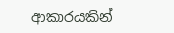ආකාරයකින්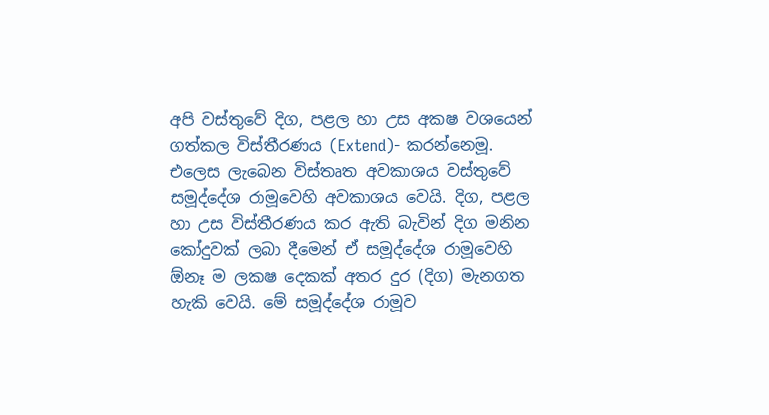අපි වස්තුවේ දිග, පළල හා උස අකෂ වශයෙන් ගත්කල විස්තීරණය (Extend)- කරන්නෙමූ. එලෙස ලැබෙන විස්තෘත අවකාශය වස්තුවේ සමූද්දේශ රාමූවෙහි අවකාශය වෙයි. දිග, පළල හා උස විස්තීරණය කර ඇති බැවින් දිග මනින කෝදුවක් ලබා දීමෙන් ඒ සමූද්දේශ රාමූවෙහි ඕනෑ ම ලකෂ දෙකක් අතර දුර (දිග) මැනගත හැකි වෙයි. මේ සමූද්දේශ රාමූව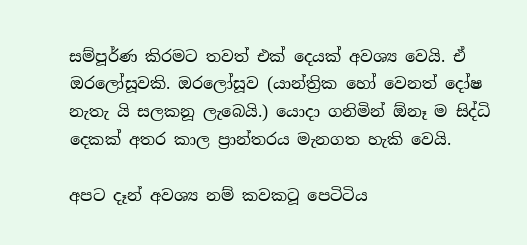සම්පූර්ණ කිරමට තවත් එක් දෙයක් අවශ්‍ය වෙයි. ඒ ඔරලෝසූවකි. ඔරලෝසූව (යාන්ත්‍රික හෝ වෙනත් දෝෂ නැතැ යි සලකනූ ලැබෙයි.) යොදා ගනිමින් ඕනෑ ම සිද්ධි දෙකක් අතර කාල ප්‍රාන්තරය මැනගත හැකි වෙයි.

අපට දෑන් අවශ්‍ය නම් කවකටූ පෙටිටිය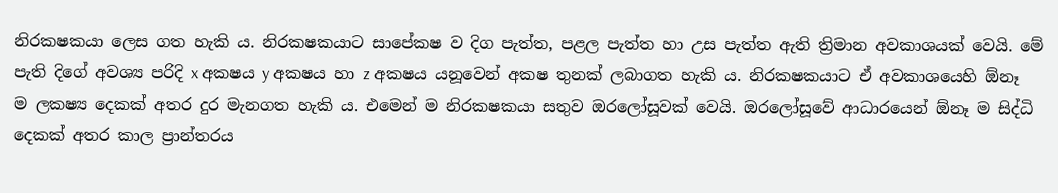නිරකෂකයා ලෙස ගත හැකි ය. නිරකෂකයාට සාපේකෂ ව දිග පැත්ත, පළල පැත්ත හා උස පැත්ත ඇති ත්‍රිමාන අවකාශයක් වෙයි. මේ පැති දිගේ අවශ්‍ය පරිදි x අකෂය y අකෂය හා z අකෂය යනූවෙන් අකෂ තුනක් ලබාගත හැකි ය. නිරකෂකයාට ඒ අවකාශයෙහි ඕනෑ ම ලකෂ්‍ය දෙකක් අතර දුර මැනගත හැකි ය. එමෙන් ම නිරකෂකයා සතුව ඔරලෝසූවක් වෙයි. ඔරලෝසූවේ ආධාරයෙන් ඕනෑ ම සිද්ධි දෙකක් අතර කාල ප්‍රාන්තරය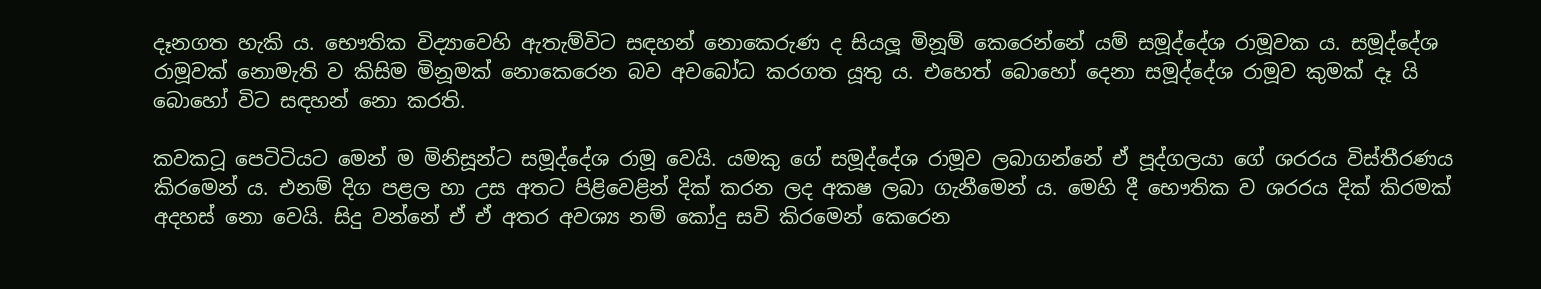දෑනගත හැකි ය. භෞතික විද්‍යාවෙහි ඇතැම්විට සඳහන් නොකෙරුණ ද සියලූ මිනූම් කෙරෙන්නේ යම් සමූද්දේශ රාමූවක ය. සමූද්දේශ රාමූවක් නොමැති ව කිසිම මිනූමක් නොකෙරෙන බව අවබෝධ කරගත යූතු ය. එහෙත් බොහෝ දෙනා සමූද්දේශ රාමූව කුමක් දෑ යි බොහෝ විට සඳහන් නො කරති.

කවකටූ පෙටිටියට මෙන් ම මිනිසූන්ට සමූද්දේශ රාමූ වෙයි. යමකු ගේ සමූද්දේශ රාමූව ලබාගන්නේ ඒ පූද්ගලයා ගේ ශරරය විස්තීරණය කිරමෙන් ය. එනම් දිග පළල හා උස අතට පිළිවෙළින් දික් කරන ලද අකෂ ලබා ගැනීමෙන් ය. මෙහි දී භෞතික ව ශරරය දික් කිරමක් අදහස් නො වෙයි. සිදු වන්නේ ඒ ඒ අතර අවශ්‍ය නම් කෝදු සවි කිරමෙන් කෙරෙන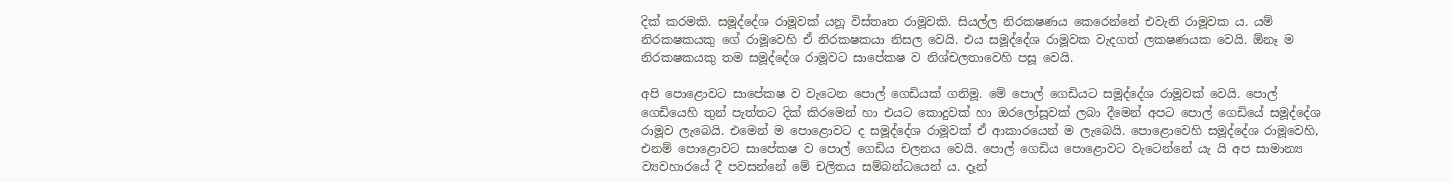දික් කරමකි. සමූද්දේශ රාමූවක් යනූ විස්තෘත රාමූවකි. සියල්ල නිරකෂණය කෙරෙන්නේ එවැනි රාමූවක ය. යම් නිරකෂකයකු ගේ රාමූවෙහි ඒ නිරකෂකයා නිසල වෙයි. එය සමූද්දේශ රාමූවක වැදගත් ලකෂණයක වෙයි. ඕනෑ ම නිරකෂකයකු තම සමූද්දේශ රාමූවට සාපේකෂ ව නිශ්චලතාවෙහි පසූ වෙයි.

අපි පොළොවට සාපේකෂ ව වැටෙන පොල් ගෙඩියක් ගනිමූ. මේ පොල් ගෙඩියට සමූද්දේශ රාමූවක් වෙයි. පොල් ගෙඩියෙහි තුන් පැත්තට දික් කිරමෙන් හා එයට කොදුවක් හා ඔරලෝසූවක් ලබා දීමෙන් අපට පොල් ගෙඩියේ සමූද්දේශ රාමූව ලැබෙයි. එමෙන් ම පොළොවට ද සමූද්දේශ රාමූවක් ඒ ආකාරයෙන් ම ලැබෙයි. පොළොවෙහි සමූද්දේශ රාමූවෙහි, එනම් පොළොවට සාපේකෂ ව පොල් ගෙඩිය චලනය වෙයි. පොල් ගෙඩිය පොළොවට වැටෙන්නේ යැ යි අප සාමාන්‍ය ව්‍යවහාරයේ දී පවසන්නේ මේ චලිතය සම්බන්ධයෙන් ය. දෑන්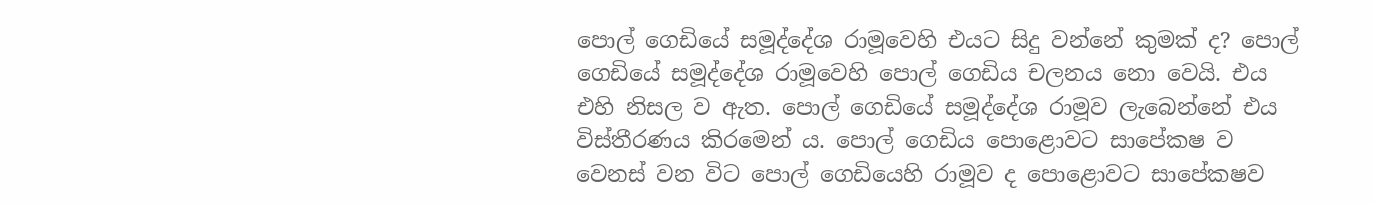පොල් ගෙඩියේ සමූද්දේශ රාමූවෙහි එයට සිදු වන්නේ කුමක් ද? පොල් ගෙඩියේ සමූද්දේශ රාමූවෙහි පොල් ගෙඩිය චලනය නො වෙයි. එය එහි නිසල ව ඇත. පොල් ගෙඩියේ සමූද්දේශ රාමූව ලැබෙන්නේ එය විස්තීරණය කිරමෙන් ය. පොල් ගෙඩිය පොළොවට සාපේකෂ ව වෙනස් වන විට පොල් ගෙඩියෙහි රාමූව ද පොළොවට සාපේකෂව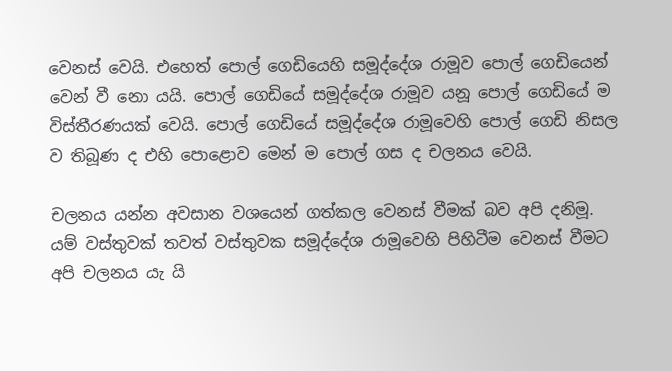වෙනස් වෙයි. එහෙත් පොල් ගෙඩියෙහි සමූද්දේශ රාමූව පොල් ගෙඩියෙන් වෙන් වී නො යයි. පොල් ගෙඩියේ සමූද්දේශ රාමූව යනූ පොල් ගෙඩියේ ම විස්තීරණයක් වෙයි. පොල් ගෙඩියේ සමූද්දේශ රාමූවෙහි පොල් ගෙඩි නිසල ව තිබූණ ද එහි පොළොව මෙන් ම පොල් ගස ද චලනය වෙයි.

චලනය යන්න අවසාන වශයෙන් ගත්කල වෙනස් වීමක් බව අපි දනිමූ. යම් වස්තුවක් තවත් වස්තුවක සමූද්දේශ රාමූවෙහි පිහිටීම වෙනස් වීමට අපි චලනය යැ යි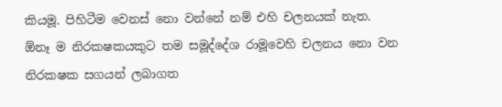කියමූ. පිහිටීම වෙනස් නො වන්නේ නම් එහි චලනයක් නැත. ඕනෑ ම නිරකෂකයකුට තම සමූද්දේශ රාමූවෙහි චලනය නො වන නිරකෂක සගයන් ලබාගත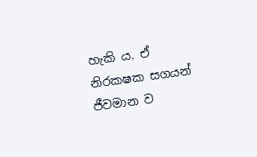හැකි ය. ඒ නිරකෂක සගයන් ජීවමාන ව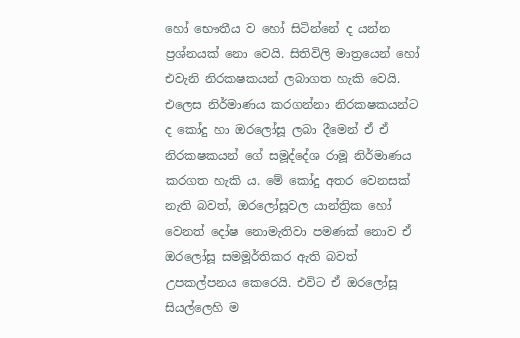හෝ භෞතීය ව හෝ සිටින්නේ ද යන්න ප්‍රශ්නයක් නො වෙයි. සිතිවිලි මාත්‍රයෙන් හෝ එවැනි නිරකෂකයන් ලබාගත හැකි වෙයි. එලෙස නිර්මාණය කරගන්නා නිරකෂකයන්ට ද කෝදු හා ඔරලෝසූ ලබා දීමෙන් ඒ ඒ නිරකෂකයන් ගේ සමූද්දේශ රාමූ නිර්මාණය කරගත හැකි ය. මේ කෝදු අතර වෙනසක් නැති බවත්, ඔරලෝසූවල යාන්ත්‍රික හෝ වෙනත් දෝෂ නොමැතිවා පමණක් නොව ඒ ඔරලෝසූ සමමූර්තිකර ඇති බවත් උපකල්පනය කෙරෙයි. එවිට ඒ ඔරලෝසූ සියල්ලෙහි ම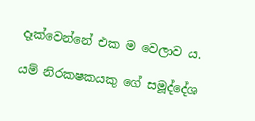දෑක්වෙන්නේ එක ම වෙලාව ය.

යම් නිරකෂකයකු ගේ සමූද්දේශ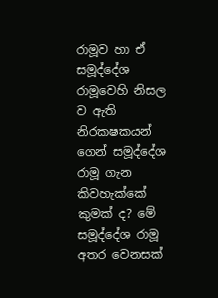රාමූව හා ඒ සමූද්දේශ රාමූවෙහි නිසල ව ඇති නිරකෂකයන් ගෙන් සමූද්දේශ රාමූ ගැන කිවහැක්කේ කුමක් ද? මේ සමූද්දේශ රාමූ අතර වෙනසක්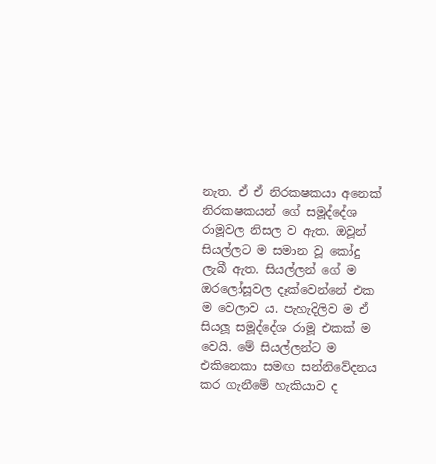නැත. ඒ ඒ නිරකෂකයා අනෙක් නිරකෂකයන් ගේ සමූද්දේශ රාමූවල නිසල ව ඇත. ඔවූන් සියල්ලට ම සමාන වූ කෝදු ලැබී ඇත. සියල්ලන් ගේ ම ඔරලෝසූවල දෑක්වෙන්නේ එක ම වෙලාව ය. පැහැදිලිව ම ඒ සියලූ සමූද්දේශ රාමූ එකක් ම වෙයි. මේ සියල්ලන්ට ම එකිනෙකා සමඟ සන්නිවේදනය කර ගැනීමේ හැකියාව ද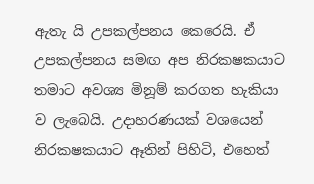ඇතැ යි උපකල්පනය කෙරෙයි. ඒ උපකල්පනය සමඟ අප නිරකෂකයාට තමාට අවශ්‍ය මිනූම් කරගත හැකියා ව ලැබෙයි. උදාහරණයක් වශයෙන් නිරකෂකයාට ඈතින් පිහිටි, එහෙත්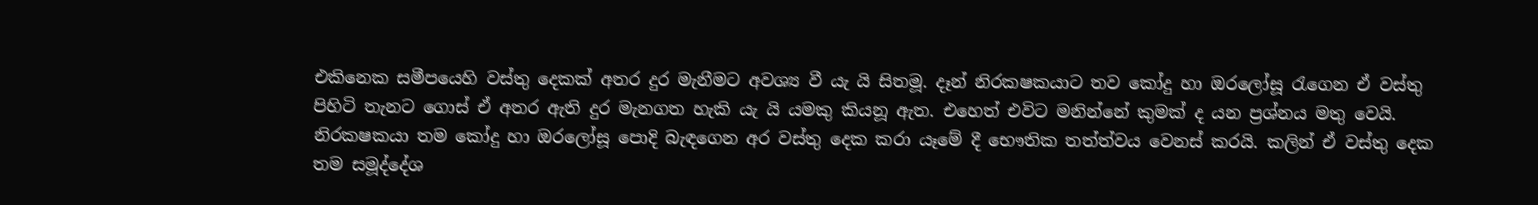එකිනෙක සමීපයෙහි වස්තු දෙකක් අතර දුර මැනීමට අවශ්‍ය වී යැ යි සිතමූ. දෑන් නිරකෂකයාට තව කෝදු හා ඔරලෝසූ රැගෙන ඒ වස්තු පිහිටි තැනට ගොස් ඒ අතර ඇති දුර මැනගත හැකි යැ යි යමකු කියනූ ඇත. එහෙත් එවිට මනින්නේ කුමක් ද යන ප්‍රශ්නය මතු වෙයි. නිරකෂකයා තම කෝදු හා ඔරලෝසූ පොදි බැඳගෙන අර වස්තු දෙක කරා යෑමේ දී භෞතික තත්ත්වය වෙනස් කරයි. කලින් ඒ වස්තු දෙක තම සමූද්දේශ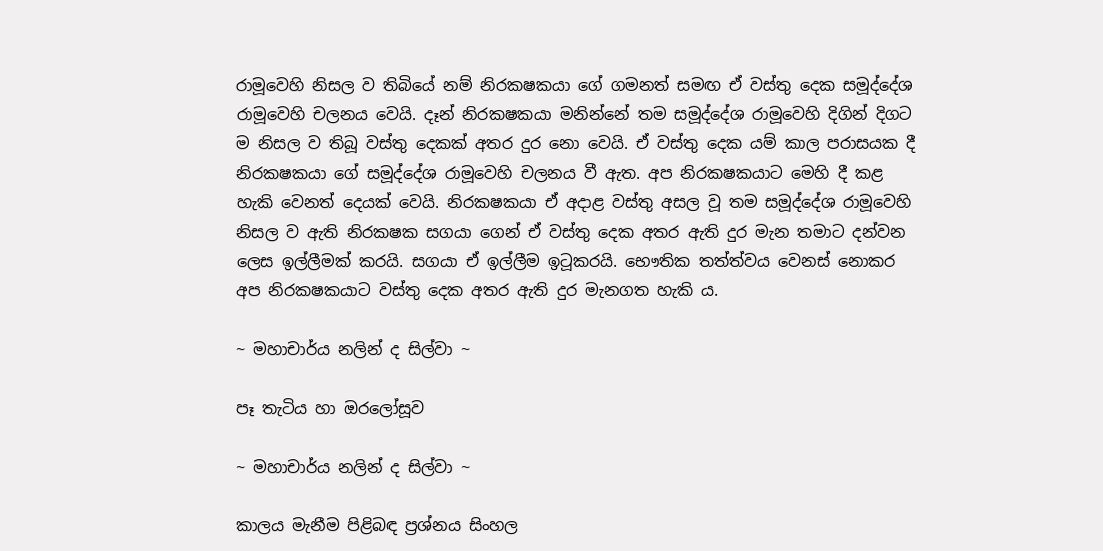රාමූවෙහි නිසල ව තිබියේ නම් නිරකෂකයා ගේ ගමනත් සමඟ ඒ වස්තු දෙක සමූද්දේශ රාමූවෙහි චලනය වෙයි. දෑන් නිරකෂකයා මනින්නේ තම සමූද්දේශ රාමූවෙහි දිගින් දිගට ම නිසල ව තිබූ වස්තු දෙකක් අතර දුර නො වෙයි. ඒ වස්තු දෙක යම් කාල පරාසයක දී නිරකෂකයා ගේ සමූද්දේශ රාමූවෙහි චලනය වී ඇත. අප නිරකෂකයාට මෙහි දී කළ හැකි වෙනත් දෙයක් වෙයි. නිරකෂකයා ඒ අදාළ වස්තු අසල වූ තම සමූද්දේශ රාමූවෙහි නිසල ව ඇති නිරකෂක සගයා ගෙන් ඒ වස්තු දෙක අතර ඇති දුර මැන තමාට දන්වන ලෙස ඉල්ලීමක් කරයි. සගයා ඒ ඉල්ලීම ඉටූකරයි. භෞතික තත්ත්වය වෙනස් නොකර අප නිරකෂකයාට වස්තු දෙක අතර ඇති දුර මැනගත හැකි ය.

~ මහාචාර්ය නලින් ද සිල්වා ~

පෑ තැටිය හා ඔරලෝසූව

~ මහාචාර්ය නලින් ද සිල්වා ~

කාලය මැනීම පිළිබඳ ප්‍රශ්නය සිංහල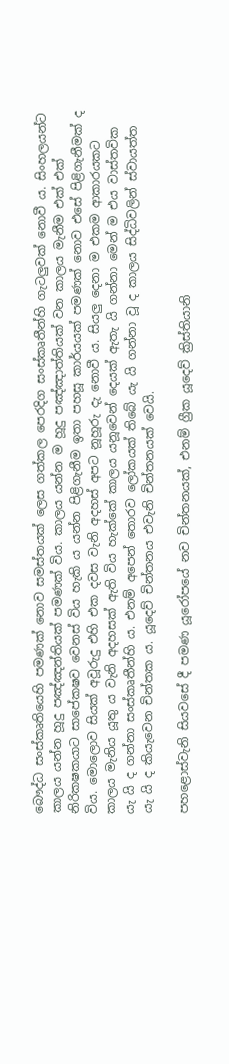බෞද්ධ සංස්කෘතියෙහි පමණක් නොව සමස්තයක් ලෙස ගත්කල පෙරදිග සංස්කෘතීන්හි ගැටලුවක් නොවී ය. සිංහලයන්ට කාලය යන්න හූදු පඤ්ඤන්තියක් පමණක් විය. කාලය යන්න ම හූදු පඤ්ඤාත්තියක් වන කාලය මැනීම එක් එක් නිරිකෂකයාට සාපේකෂව වෙනස් විය හැකි ය යන්න පිළිගැනීම ඉතා පහසූ කාර්යයක් පමණක් නොව එසේ පිළිගැනීමක් ද විය. මොලොව සියක් අවූරුදු එහි එක දවස වැනි අදහස් අපට නූහූරු දැ නොවී ය. සියලු දෙනා ම එකම ආකාරයකට කාලය මැනිය යූතු ය වැනි අදහසක් ඇති විය හැක්කේ කාලය යනූවෙන් දෙයක් ඇතැ යි ගන්නා මෙන් ම එය වාස්තවික යැ යි ද ගන්නා සංස්කෘතීන්හි ය. එනම් අපෙන් තොරව ලෝකයක් තිබේ යැ යි ගන්නා වූ ද කාලය සිද්ධිවලින් ස්වායත්ත යැ යි ද කියැවෙන චින්තක ය. යූදෙව් චින්තනය එවැනි චින්තනයක් වෙයි.

පහළොස්වැනි සියවසේ දී පමණ යූරෝපයේ නව චින්තනයක්, එනම් ග්‍රීක යූදෙව් ක්‍රිස්තියානි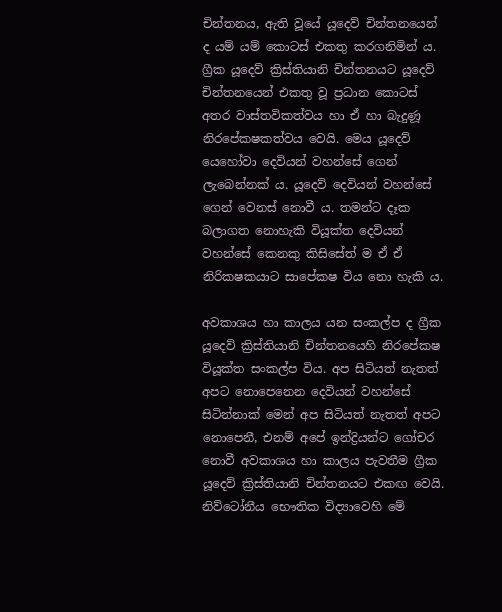චින්තනය, ඇති වූයේ යූදෙව් චින්තනයෙන් ද යම් යම් කොටස් එකතු කරගනිමින් ය. ග්‍රීක යූදෙව් ක්‍රිස්තියානි චින්තනයට යූදෙව් චින්තනයෙන් එකතු වූ ප්‍රධාන කොටස් අතර වාස්තවිකත්වය හා ඒ හා බැදුණූ නිරපේකෂකත්වය වෙයි. මෙය යූදෙව් යෙහෝවා දෙවියන් වහන්සේ ගෙන් ලැබෙන්නක් ය. යූදෙව් දෙවියන් වහන්සේ ගෙන් වෙනස් නොවී ය. තමන්ට දෑක බලාගත නොහැකි වියූක්ත දෙවියන් වහන්සේ කෙනකු කිසිසේත් ම ඒ ඒ නිරිකෂකයාට සාපේකෂ විය නො හැකි ය.

අවකාශය හා කාලය යන සංකල්ප ද ග්‍රීක යූදෙව් ක්‍රිස්තියානි චින්තනයෙහි නිරපේකෂ වියූක්ත සංකල්ප විය. අප සිටියත් නැතත් අපට නොපෙනෙන දෙවියන් වහන්සේ සිටින්නාක් මෙන් අප සිටියත් නැතත් අපට නොපෙනී, එනම් අපේ ඉන්ද්‍රියන්ට ගෝචර නොවී අවකාශය හා කාලය පැවතීම ග්‍රීක යූදෙව් ක්‍රිස්තියානි චින්තනයට එකඟ වෙයි. නිව්ටෝනීය භෞතික විද්‍යාවෙහි මේ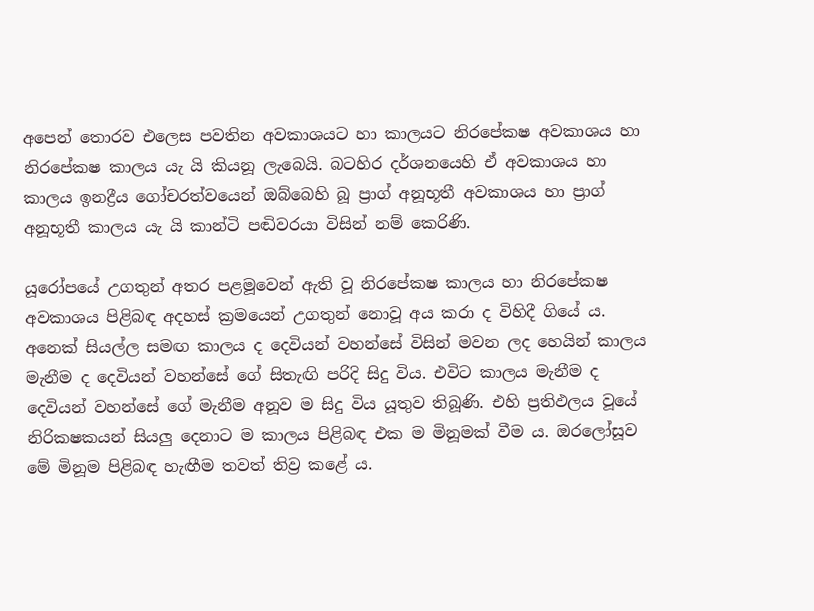අපෙන් තොරව එලෙස පවතින අවකාශයට හා කාලයට නිරපේකෂ අවකාශය හා නිරපේකෂ කාලය යැ යි කියනූ ලැබෙයි. බටහිර දර්ශනයෙහි ඒ අවකාශය හා කාලය ඉනද්‍රීය ගෝචරත්වයෙන් ඔබ්බෙහි බූ ප්‍රාග් අනූභූතී අවකාශය හා ප්‍රාග් අනූභූතී කාලය යැ යි කාන්ටි පඬිවරයා විසින් නම් කෙරිණි.

යූරෝපයේ උගතුන් අතර පළමූවෙන් ඇති වූ නිරපේකෂ කාලය හා නිරපේකෂ අවකාශය පිළිබඳ අදහස් ක්‍රමයෙන් උගතුන් නොවූ අය කරා ද විහිදී ගියේ ය. අනෙක් සියල්ල සමඟ කාලය ද දෙවියන් වහන්සේ විසින් මවන ලද හෙයින් කාලය මැනීම ද දෙවියන් වහන්සේ ගේ සිතැඟි පරිදි සිදු විය. එවිට කාලය මැනීම ද දෙවියන් වහන්සේ ගේ මැනීම අනූව ම සිදු විය යූතුව තිබූණි. එහි ප්‍රතිඵලය වූයේ නිරිකෂකයන් සියලු දෙනාට ම කාලය පිළිබඳ එක ම මිනූමක් වීම ය. ඔරලෝසූව මේ මිනූම පිළිබඳ හැඟීම තවත් තිව්‍ර කළේ ය.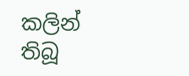කලින් තිබූ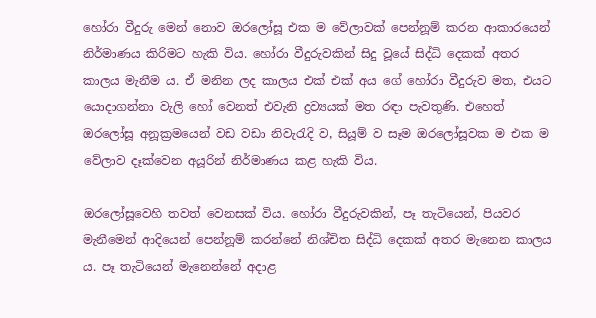හෝරා වීදුරු මෙන් නොව ඔරලෝසූ එක ම වේලාවක් පෙන්නූම් කරන ආකාරයෙන් නිර්මාණය කිරිමට හැකි විය. හෝරා වීදුරුවකින් සිදු වූයේ සිද්ධි දෙකක් අතර කාලය මැනීම ය. ඒ මනින ලද කාලය එක් එක් අය ගේ හෝරා වීදුරුව මත, එයට යොදාගන්නා වැලි හෝ වෙනත් එවැනි ද්‍රව්‍යයක් මත රඳා පැවතුණි. එහෙත් ඔරලෝසූ අනූක්‍රමයෙන් වඩ වඩා නිවැරැදි ව, සියූම් ව සෑම ඔරලෝසූවක ම එක ම වේලාව දෑක්වෙන අයූරින් නිර්මාණය කළ හැකි විය.

ඔරලෝසූවෙහි තවත් වෙනසක් විය. හෝරා වීදුරුවකින්, පෑ තැටියෙන්, පියවර මැනීමෙන් ආදියෙන් පෙන්නූම් කරන්නේ නිශ්චිත සිද්ධි දෙකක් අතර මැනෙන කාලය ය. පෑ තැටියෙන් මැනෙන්නේ අදාළ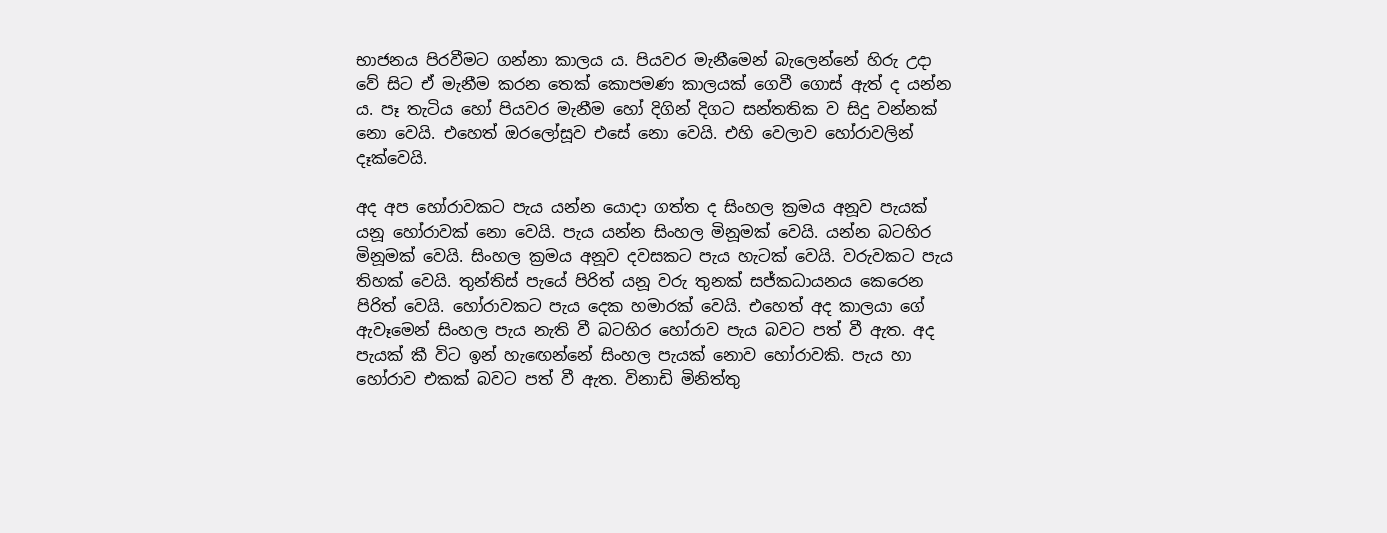භාජනය පිරවීමට ගන්නා කාලය ය. පියවර මැනීමෙන් බැලෙන්නේ හිරු උදා වේ සිට ඒ මැනීම කරන තෙක් කොපමණ කාලයක් ගෙවී ගොස් ඇත් ද යන්න ය. පෑ තැටිය හෝ පියවර මැනීම හෝ දිගින් දිගට සන්තතික ව සිදු වන්නක් නො වෙයි. එහෙත් ඔරලෝසූව එසේ නො වෙයි. එහි වෙලාව හෝරාවලින් දෑක්වෙයි.

අද අප හෝරාවකට පැය යන්න යොදා ගත්ත ද සිංහල ක්‍රමය අනූව පැයක් යනූ හෝරාවක් නො වෙයි. පැය යන්න සිංහල මිනූමක් වෙයි. යන්න බටහිර මිනූමක් වෙයි. සිංහල ක්‍රමය අනූව දවසකට පැය හැටක් වෙයි. වරුවකට පැය තිහක් වෙයි. තුන්තිස් පැයේ පිරිත් යනූ වරු තුනක් සජ්කධායනය කෙරෙන පිරිත් වෙයි. හෝරාවකට පැය දෙක හමාරක් වෙයි. එහෙත් අද කාලයා ගේ ඇවෑමෙන් සිංහල පැය නැති වී බටහිර හෝරාව පැය බවට පත් වී ඇත. අද පැයක් කී විට ඉන් හැඟෙන්නේ සිංහල පැයක් නොව හෝරාවකි. පැය හා හෝරාව එකක් බවට පත් වී ඇත. විනාඩි මිනිත්තු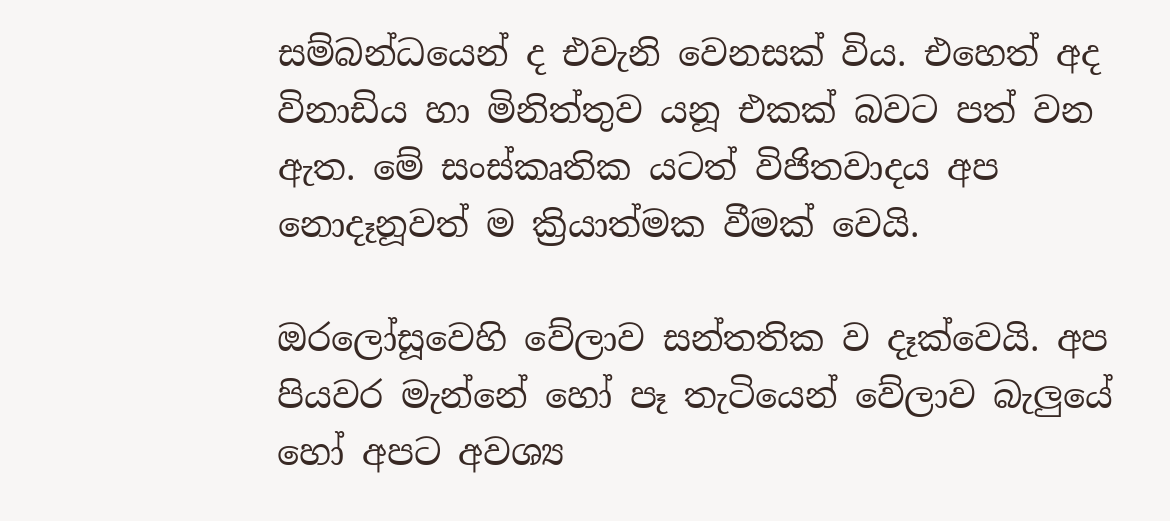සම්බන්ධයෙන් ද එවැනි වෙනසක් විය. එහෙත් අද විනාඩිය හා මිනිත්තුව යනූ එකක් බවට පත් වන ඇත. මේ සංස්කෘතික යටත් විජිතවාදය අප නොදෑනූවත් ම ක්‍රියාත්මක වීමක් වෙයි.

ඔරලෝසූවෙහි වේලාව සන්තතික ව දෑක්වෙයි. අප පියවර මැන්නේ හෝ පෑ තැටියෙන් වේලාව බැලුයේ හෝ අපට අවශ්‍ය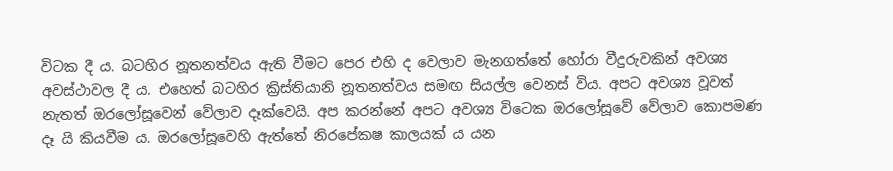විටක දී ය. බටහිර නූතනත්වය ඇති වීමට පෙර එහි ද වෙලාව මැනගත්තේ හෝරා වීදුරුවකින් අවශ්‍ය අවස්ථාවල දී ය. එහෙත් බටහිර ක්‍රිස්තියානි නූතනත්වය සමඟ සියල්ල වෙනස් විය. අපට අවශ්‍ය වූවත් නැතත් ඔරලෝසූවෙන් වේලාව දෑක්වෙයි. අප කරන්නේ අපට අවශ්‍ය විටෙක ඔරලෝසූවේ වේලාව කොපමණ දෑ යි කියවීම ය. ඔරලෝසූවෙහි ඇත්තේ නිරපේකෂ කාලයක් ය යන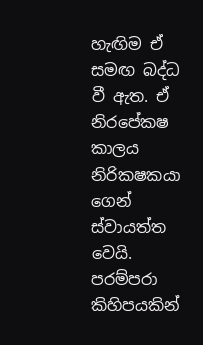හැඟිම ඒ සමඟ බද්ධ වී ඇත. ඒ නිරපේකෂ කාලය නිරිකෂකයා ගෙන් ස්වායත්ත වෙයි. පරම්පරා කිහිපයකින්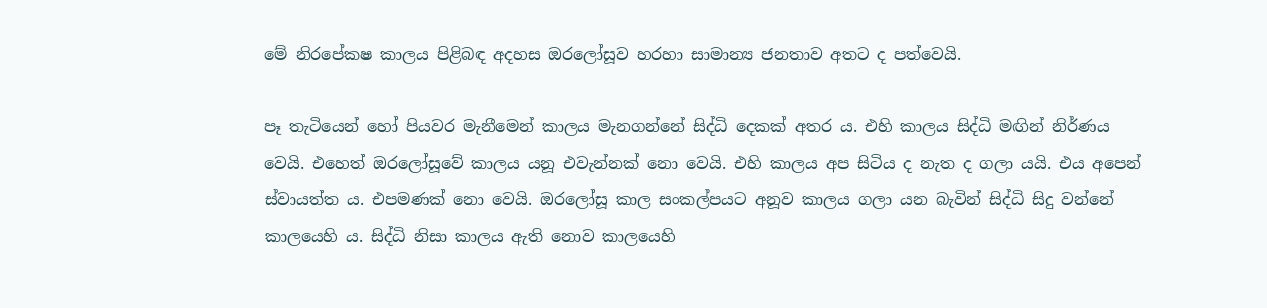මේ නිරපේකෂ කාලය පිළිබඳ අදහස ඔරලෝසූව හරහා සාමාන්‍ය ජනතාව අතට ද පත්වෙයි.

පෑ තැටියෙන් හෝ පියවර මැනීමෙන් කාලය මැනගන්නේ සිද්ධි දෙකක් අතර ය. එහි කාලය සිද්ධි මඟින් නිර්ණය වෙයි. එහෙත් ඔරලෝසූවේ කාලය යනූ එවැන්නක් නො වෙයි. එහි කාලය අප සිටිය ද නැත ද ගලා යයි. එය අපෙන් ස්වායත්ත ය. එපමණක් නො වෙයි. ඔරලෝසූ කාල සංකල්පයට අනූව කාලය ගලා යන බැවින් සිද්ධි සිදු වන්නේ කාලයෙහි ය. සිද්ධි නිසා කාලය ඇති නොව කාලයෙහි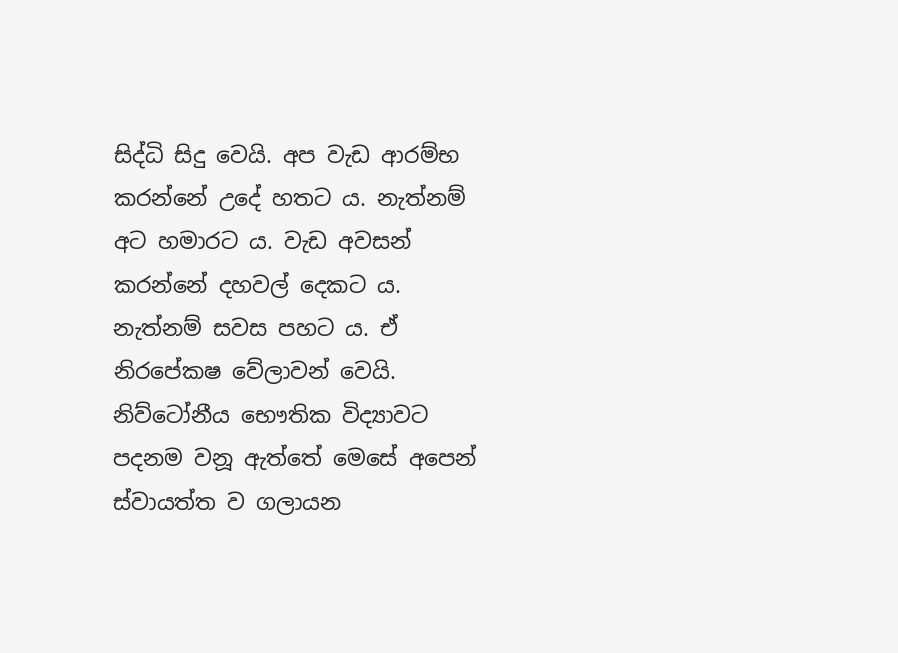සිද්ධි සිදු වෙයි. අප වැඩ ආරම්භ කරන්නේ උදේ හතට ය. නැත්නම් අට හමාරට ය. වැඩ අවසන් කරන්නේ දහවල් දෙකට ය. නැත්නම් සවස පහට ය. ඒ නිරපේකෂ වේලාවන් වෙයි. නිව්ටෝනීය භෞතික විද්‍යාවට පදනම වනූ ඇත්තේ මෙසේ අපෙන් ස්වායත්ත ව ගලායන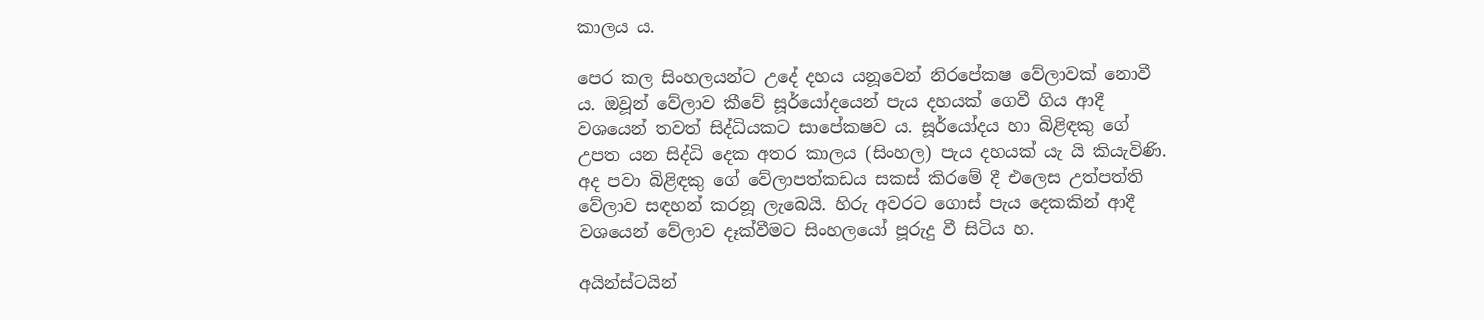කාලය ය.

පෙර කල සිංහලයන්ට උදේ දහය යනූවෙන් නිරපේකෂ වේලාවක් නොවී ය. ඔවූන් වේලාව කීවේ සූර්යෝදයෙන් පැය දහයක් ගෙවී ගිය ආදී වශයෙන් තවත් සිද්ධියකට සාපේකෂව ය. සූර්යෝදය හා බිළිඳකු ගේ උපත යන සිද්ධි දෙක අතර කාලය (සිංහල) පැය දහයක් යැ යි කියැවිණි. අද පවා බිළිඳකු ගේ වේලාපත්කඩය සකස් කිරමේ දී එලෙස උත්පත්ති වේලාව සඳහන් කරනූ ලැබෙයි. හිරු අවරට ගොස් පැය දෙකකින් ආදී වශයෙන් වේලාව දෑක්වීමට සිංහලයෝ පූරුදු වී සිටිය හ.

අයින්ස්ටයින්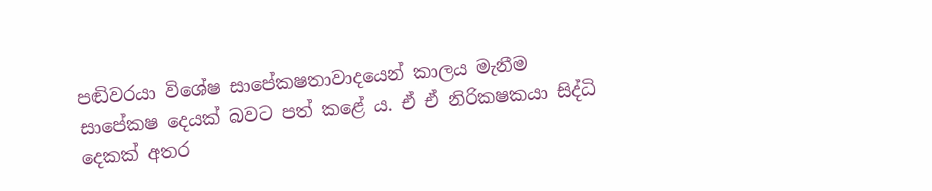පඬිවරයා විශේෂ සාපේකෂතාවාදයෙන් කාලය මැනීම සාපේකෂ දෙයක් බවට පත් කළේ ය. ඒ ඒ නිරිකෂකයා සිද්ධි දෙකක් අතර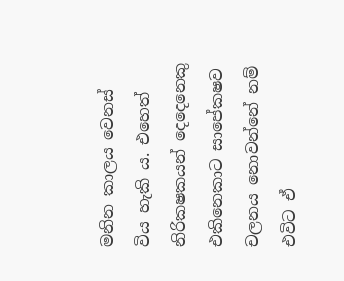මනින කාලය වෙනස් විය හැකි ය. එහෙත් නිරිකෂකයන් දෙදෙනෙකු එකිනෙකාට සාපේකෂව චලනය නොවන්නේ නම් එවිට ඒ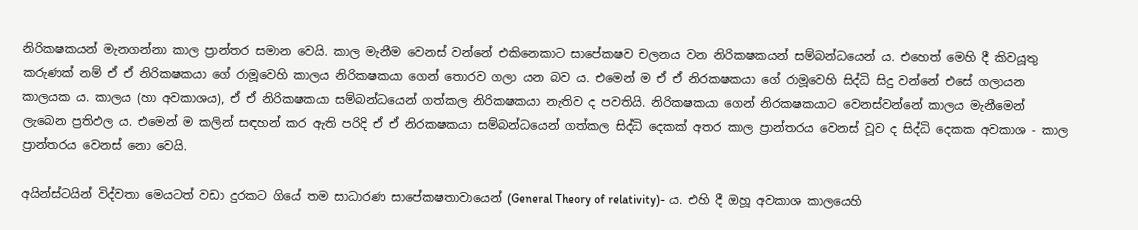නිරිකෂකයන් මැනගන්නා කාල ප්‍රාන්තර සමාන වෙයි. කාල මැනීම වෙනස් වන්නේ එකිනෙකාට සාපේකෂව චලනය වන නිරිකෂකයන් සම්බන්ධයෙන් ය. එහෙත් මෙහි දී කිවයූතු කරුණක් නම් ඒ ඒ නිරිකෂකයා ගේ රාමූවෙහි කාලය නිරිකෂකයා ගෙන් තොරව ගලා යන බව ය. එමෙන් ම ඒ ඒ නිරකෂකයා ගේ රාමූවෙහි සිද්ධි සිදු වන්නේ එසේ ගලායන කාලයක ය. කාලය (හා අවකාශය), ඒ ඒ නිරිකෂකයා සම්බන්ධයෙන් ගත්කල නිරිකෂකයා නැතිව ද පවතියි. නිරිකෂකයා ගෙන් නිරකෂකයාට වෙනස්වන්නේ කාලය මැනීමෙන් ලැබෙන ප්‍රතිඵල ය. එමෙන් ම කලින් සඳහන් කර ඇති පරිදි ඒ ඒ නිරකෂකයා සම්බන්ධයෙන් ගත්කල සිද්ධි දෙකක් අතර කාල ප්‍රාන්තරය වෙනස් වූව ද සිද්ධි දෙකක අවකාශ - කාල ප්‍රාන්තරය වෙනස් නො වෙයි.

අයින්ස්ටයින් විද්වතා මෙයටත් වඩා දුරකට ගියේ තම සාධාරණ සාපේකෂතාවායෙන් (General Theory of relativity)- ය. එහි දී ඔහූ අවකාශ කාලයෙහි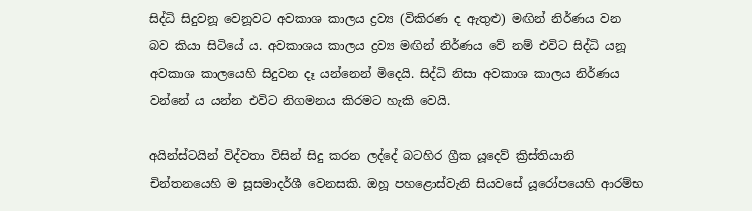සිද්ධි සිදුවනූ වෙනූවට අවකාශ කාලය ද්‍රව්‍ය (විකිරණ ද ඇතුළු) මඟින් නිර්ණය වන බව කියා සිටියේ ය. අවකාශය කාලය ද්‍රව්‍ය මඟින් නිර්ණය වේ නම් එවිට සිද්ධි යනූ අවකාශ කාලයෙහි සිදුවන දෑ යන්නෙන් මිදෙයි. සිද්ධි නිසා අවකාශ කාලය නිර්ණය වන්නේ ය යන්න එවිට නිගමනය කිරමට හැකි වෙයි.

අයින්ස්ටයින් විද්වතා විසින් සිදු කරන ලද්දේ බටහිර ග්‍රීක යූදෙව් ක්‍රිස්තියානි චින්තනයෙහි ම සූසමාදර්ශී වෙනසකි. ඔහූ පහළොස්වැනි සියවසේ යූරෝපයෙහි ආරම්භ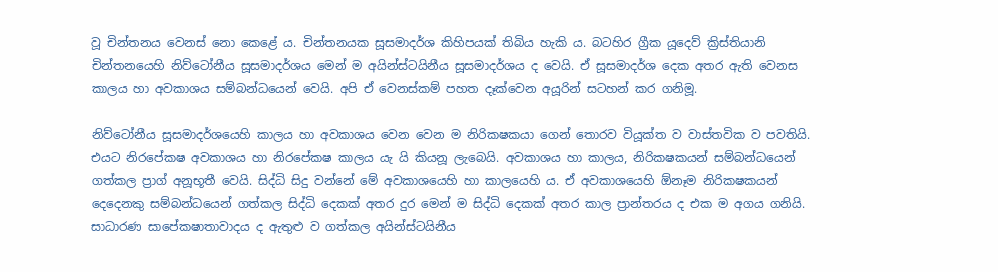වූ චින්තනය වෙනස් නො කෙළේ ය. චින්තනයක සූසමාදර්ශ කිහිපයක් තිබිය හැකි ය. බටහිර ග්‍රීක යූදෙව් ක්‍රිස්තියානි චින්තනයෙහි නිව්ටෝනීය සූසමාදර්ශය මෙන් ම අයින්ස්ටයිනීය සූසමාදර්ශය ද වෙයි. ඒ සූසමාදර්ශ දෙක අතර ඇති වෙනස කාලය හා අවකාශය සම්බන්ධයෙන් වෙයි. අපි ඒ වෙනස්කම් පහත දෑක්වෙන අයූරින් සටහන් කර ගනිමූ.

නිව්ටෝනීය සූසමාදර්ශයෙහි කාලය හා අවකාශය වෙන වෙන ම නිරිකෂකයා ගෙන් තොරව වියූක්ත ව වාස්තවික ව පවතියි. එයට නිරපේකෂ අවකාශය හා නිරපේකෂ කාලය යැ යි කියනූ ලැබෙයි. අවකාශය හා කාලය, නිරිකෂකයන් සම්බන්ධයෙන් ගත්කල ප්‍රාග් අනූභූතී වෙයි. සිද්ධි සිදු වන්නේ මේ අවකාශයෙහි හා කාලයෙහි ය. ඒ අවකාශයෙහි ඕනෑම නිරිකෂකයන් දෙදෙනකු සම්බන්ධයෙන් ගත්කල සිද්ධි දෙකක් අතර දුර මෙන් ම සිද්ධි දෙකක් අතර කාල ප්‍රාන්තරය ද එක ම අගය ගනියි. සාධාරණ සාපේකෂාතාවාදය ද ඇතුළු ව ගත්කල අයින්ස්ටයිනීය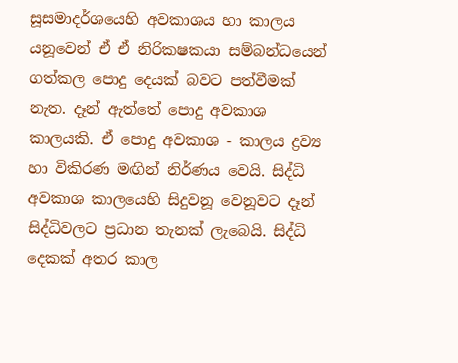සූසමාදර්ශයෙහි අවකාශය හා කාලය යනූවෙන් ඒ ඒ නිරිකෂකයා සම්බන්ධයෙන් ගත්කල පොදු දෙයක් බවට පත්වීමක් නැත. දෑන් ඇත්තේ පොදු අවකාශ කාලයකි. ඒ පොදු අවකාශ - කාලය ද්‍රව්‍ය හා විකිරණ මඟින් නිර්ණය වෙයි. සිද්ධි අවකාශ කාලයෙහි සිදුවනූ වෙනූවට දෑන් සිද්ධිවලට ප්‍රධාන තැනක් ලැබෙයි. සිද්ධි දෙකක් අතර කාල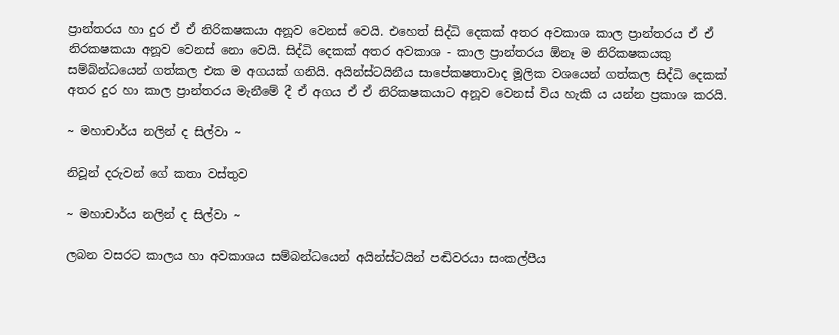ප්‍රාන්තරය හා දුර ඒ ඒ නිරිකෂකයා අනූව වෙනස් වෙයි. එහෙත් සිද්ධි දෙකක් අතර අවකාශ කාල ප්‍රාන්තරය ඒ ඒ නිරකෂකයා අනූව වෙනස් නො වෙයි. සිද්ධි දෙකක් අතර අවකාශ - කාල ප්‍රාන්තරය ඕනෑ ම නිරිකෂකයකු සම්බ්න්ධයෙන් ගත්කල එක ම අගයක් ගනියි. අයින්ස්ටයිනීය සාපේකෂතාවාද මූලික වශයෙන් ගත්කල සිද්ධි දෙකක් අතර දුර හා කාල ප්‍රාන්තරය මැනීමේ දී ඒ අගය ඒ ඒ නිරිකෂකයාට අනූව වෙනස් විය හැකි ය යන්න ප්‍රකාශ කරයි.

~ මහාචාර්ය නලින් ද සිල්වා ~

නිවූන් දරුවන් ගේ කතා වස්තුව

~ මහාචාර්ය නලින් ද සිල්වා ~

ලබන වසරට කාලය හා අවකාශය සම්බන්ධයෙන් අයින්ස්ටයින් පඬිවරයා සංකල්පීය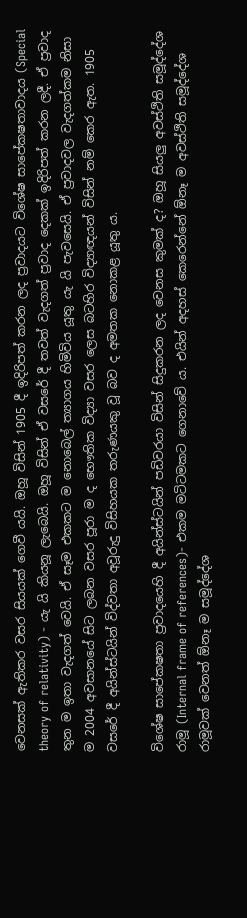වෙනසක් ඇතිකර වසර සියයක් ගෙවී යයි. ඔහූ විසින් 1905 දී ඉදිරිපත් කරන ලද ප්‍රවාදයට විශේෂ සාපේකෂතාවාදය (Special theory of relativity) - යැ යි කියනූ ලැබෙයි. ඔහූ විසින් ඒ වසරේ දී තවත් වැදගත් ප්‍රවාද දෙකක් ඉදිරිපත් කරන ලදී. ඒ ප්‍රවාද තුන ම ඉතා වැදගත් වෙයි. ඒ සෑම එකකට ම නොබෙල් ත්‍යාගය හිමිවිය යූතු යැ යි පැවසෙයි. ඒ ප්‍රවාදවල වැදගත්කම නිසා ම 2004 අවසානයේ සිට ලබන වසර පූරා ම ද භෞතික විද්‍යා වසර ලෙස බටහිර විද්‍යාඥයන් විසින් නම් කෙර ඇත. 1905 වසරේ දී අයින්ස්ටයින් විද්වතා අවූරුදු විසිහයක තරුණයකු වූ බව ද අමතක නොකළ යූතු ය.

විශේෂ සාපේකෂතා ප්‍රවාදයෙහි දී අයින්ස්ටයින් පඩිවරයා විසින් සිදුකරන ලද වෙනස කුමක් ද? ඔහූ සියලු අවස්ථිති සමූද්දේශ රාමූ (Internal frame of references)- එකම මටිටමකට ගෙනාවේ ය. එයින් අදහස් කෙරෙන්නේ ඕනෑ ම අවස්ථිති සමූද්දේශ රාමූවක් වෙනත් ඕනෑ ම සමූද්දේශ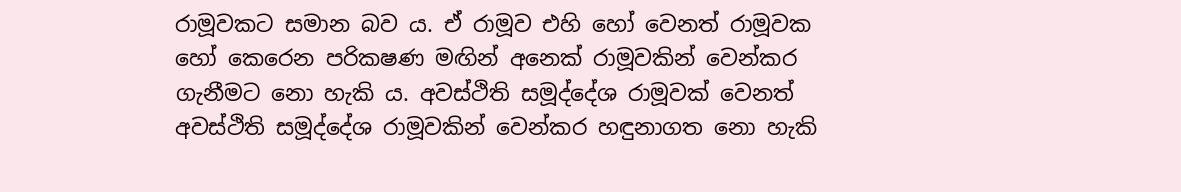රාමූවකට සමාන බව ය. ඒ රාමූව එහි හෝ වෙනත් රාමූවක හෝ කෙරෙන පරිකෂණ මඟින් අනෙක් රාමූවකින් වෙන්කර ගැනීමට නො හැකි ය. අවස්ථිති සමූද්දේශ රාමූවක් වෙනත් අවස්ථිති සමූද්දේශ රාමූවකින් වෙන්කර හඳුනාගත නො හැකි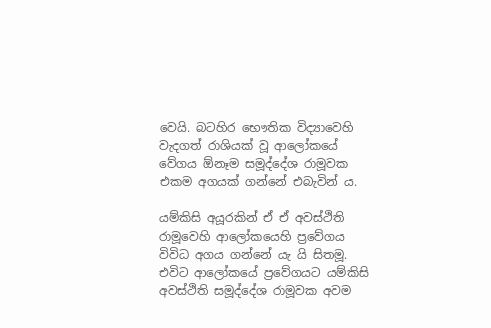වෙයි. බටහිර භෞතික විද්‍යාවෙහි වැදගත් රාශියක් වූ ආලෝකයේ වේගය ඕනෑම සමූද්දේශ රාමූවක එකම අගයක් ගන්නේ එබැවින් ය.

යම්කිසි අයූරකින් ඒ ඒ අවස්ථිති රාමූවෙහි ආලෝකයෙහි ප්‍රවේගය විවිධ අගය ගන්නේ යැ යි සිතමූ. එවිට ආලෝකයේ ප්‍රවේගයට යම්කිසි අවස්ථිති සමූද්දේශ රාමූවක අවම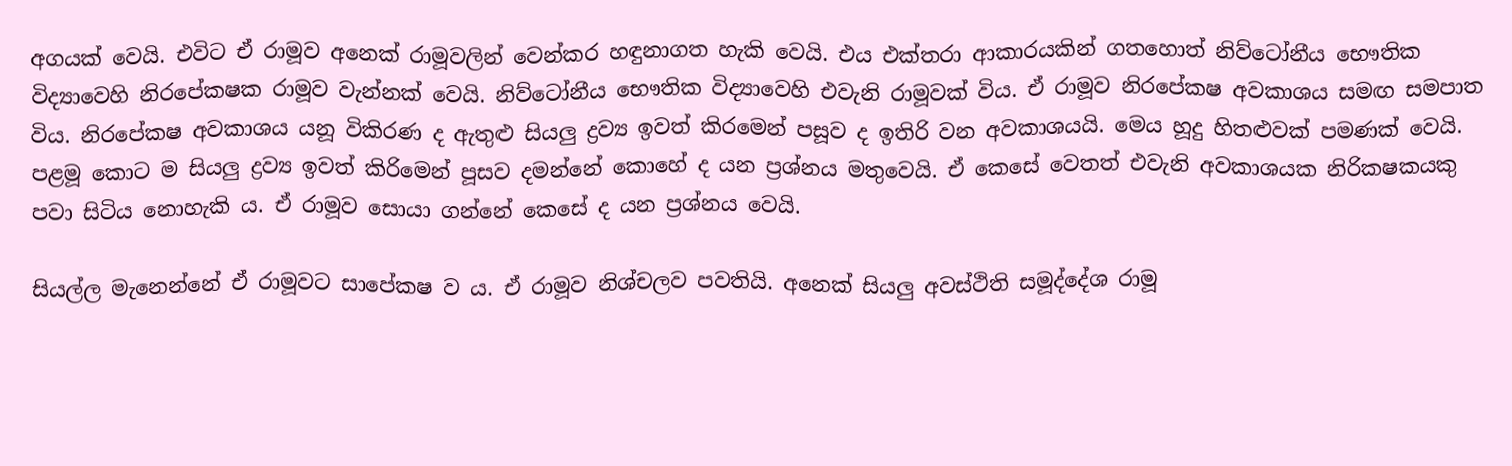අගයක් වෙයි. එවිට ඒ රාමූව අනෙක් රාමූවලින් වෙන්කර හඳුනාගත හැකි වෙයි. එය එක්තරා ආකාරයකින් ගතහොත් නිව්ටෝනීය භෞතික විද්‍යාවෙහි නිරපේකෂක රාමූව වැන්නක් වෙයි. නිව්ටෝනීය භෞතික විද්‍යාවෙහි එවැනි රාමූවක් විය. ඒ රාමූව නිරපේකෂ අවකාශය සමඟ සමපාත විය. නිරපේකෂ අවකාශය යනූ විකිරණ ද ඇතුළු සියලු ද්‍රව්‍ය ඉවත් කිරමෙන් පසූව ද ඉතිරි වන අවකාශයයි. මෙය හූදු හිතළුවක් පමණක් වෙයි. පළමූ කොට ම සියලු ද්‍රව්‍ය ඉවත් කිරිමෙන් පූසව දමන්නේ කොහේ ද යන ප්‍රශ්නය මතුවෙයි. ඒ කෙසේ වෙතත් එවැනි අවකාශයක නිරිකෂකයකු පවා සිටිය නොහැකි ය. ඒ රාමූව සොයා ගන්නේ කෙසේ ද යන ප්‍රශ්නය වෙයි.

සියල්ල මැනෙන්නේ ඒ රාමූවට සාපේකෂ ව ය. ඒ රාමූව නිශ්චලව පවතියි. අනෙක් සියලු අවස්ථිති සමූද්දේශ රාමූ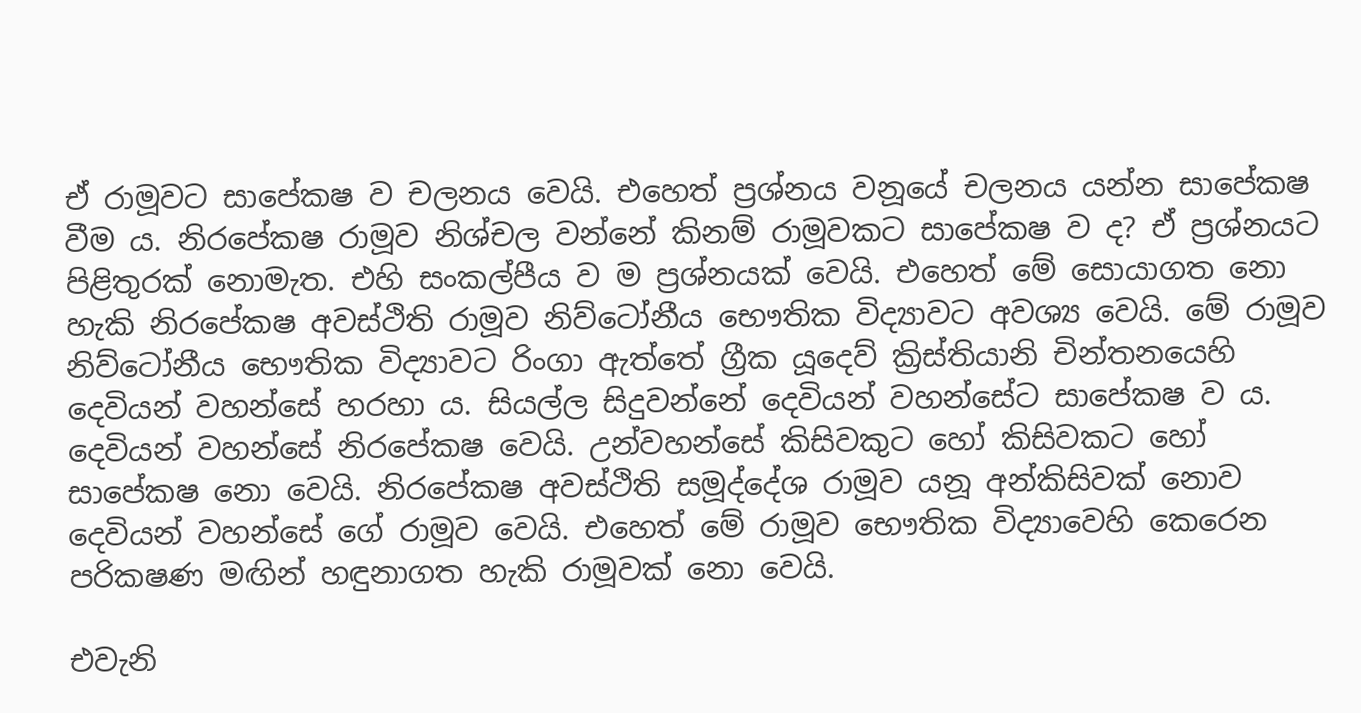ඒ රාමූවට සාපේකෂ ව චලනය වෙයි. එහෙත් ප්‍රශ්නය වනූයේ චලනය යන්න සාපේකෂ වීම ය. නිරපේකෂ රාමූව නිශ්චල වන්නේ කිනම් රාමූවකට සාපේකෂ ව ද? ඒ ප්‍රශ්නයට පිළිතුරක් නොමැත. එහි සංකල්පීය ව ම ප්‍රශ්නයක් වෙයි. එහෙත් මේ සොයාගත නො හැකි නිරපේකෂ අවස්ථිති රාමූව නිව්ටෝනීය භෞතික විද්‍යාවට අවශ්‍ය වෙයි. මේ රාමූව නිව්ටෝනීය භෞතික විද්‍යාවට රිංගා ඇත්තේ ග්‍රීක යූදෙව් ක්‍රිස්තියානි චින්තනයෙහි දෙවියන් වහන්සේ හරහා ය. සියල්ල සිදුවන්නේ දෙවියන් වහන්සේට සාපේකෂ ව ය. දෙවියන් වහන්සේ නිරපේකෂ වෙයි. උන්වහන්සේ කිසිවකුට හෝ කිසිවකට හෝ සාපේකෂ නො වෙයි. නිරපේකෂ අවස්ථිති සමූද්දේශ රාමූව යනූ අන්කිසිවක් නොව දෙවියන් වහන්සේ ගේ රාමූව වෙයි. එහෙත් මේ රාමූව භෞතික විද්‍යාවෙහි කෙරෙන පරිකෂණ මඟින් හඳුනාගත හැකි රාමූවක් නො වෙයි.

එවැනි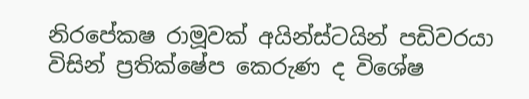නිරපේකෂ රාමූවක් අයින්ස්ටයින් පඩිවරයා විසින් ප්‍රතික්ෂේප කෙරුණ ද විශේෂ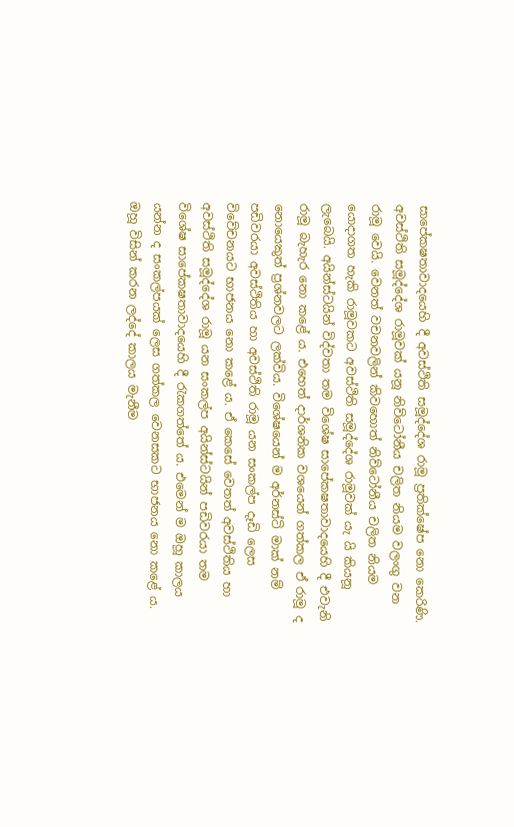සාපේකෂතාවාදයෙහි දී අවස්ථිති සමූද්දේශ රාමූ ප්‍රතික්ෂේප නො කෙරිණි. අවස්ථිති සමූද්දේශ රාමූවක් යනූ නිව්ටෝනීය චලිත නියම වලංගු වන රාමූ වෙයි. වෙනත් වචනවලින් කිවහොත් නිව්ටෝනීය චලිත නියම යොදාගත හැකි රාමූවකට අවස්ථිති සමූද්දේශ රාමූවක් යැ යි කියනූ ලැබෙයි. අයින්ස්ටයින් විද්වතා තම විශේෂ සාපේකෂතාවාදයෙහි දී එවැනි රාමූ බැහැර නො කළේ ය. එහෙත් දාර්ශනික වශයෙන් ගත්කල ඒ රාමූ ද නොයෙකුත් ප්‍රශ්නවලට ලක්විය. විශේෂයෙන් ම අර්නස්ටි මාක් නම් පඩිවරයා අවස්ථිතිය හා අවස්ථිති රාමූ යන සංකල්ප දෑඩි ලෙස විවේචනයට භාජනය නො කළේ ය. ඒ කෙසේ වෙතත් අවස්ථිතිය හා අවස්ථිති සමූද්දේශ රාමූ යන සංකල්ප අයින්ස්ටයින් පඩිවරයා තම විශේෂ සාපේකෂතාවාදයෙහි දී රැකගත්තේ ය. එමෙන් ම ඔහූ කාලය යන්න ද සංකල්පයක් ලෙස ගත්කල වෙනසකට භාජනය නො කළේ ය. ඔහූ විසින් කරන ලද්දේ කාලය මැනීම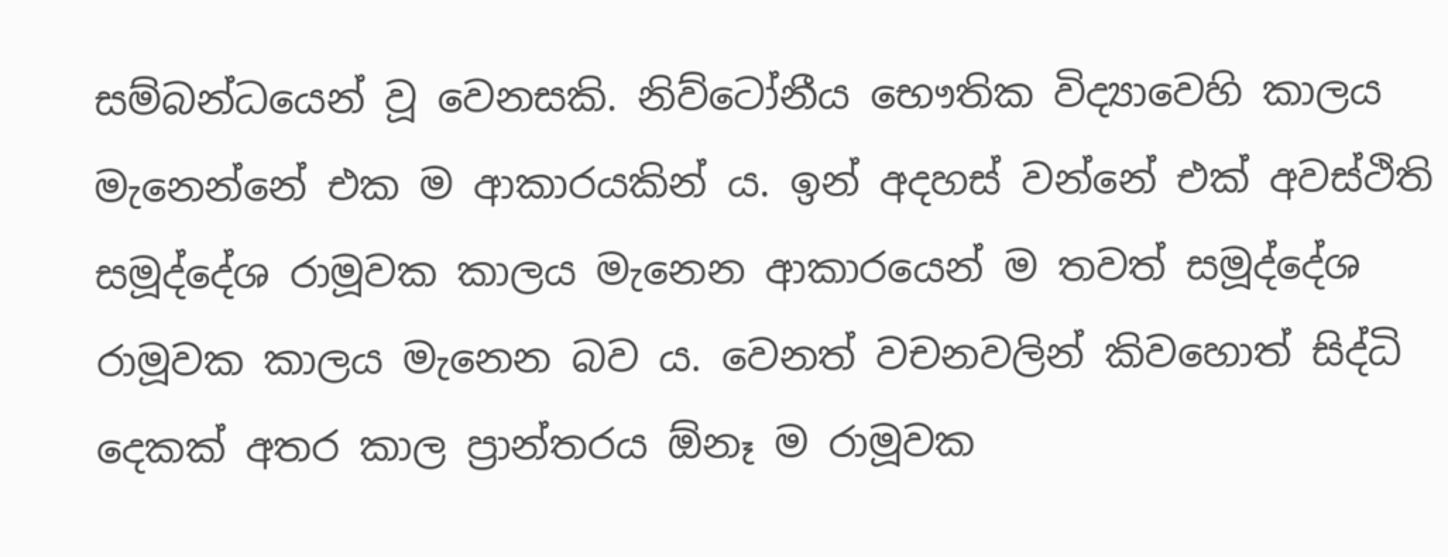සම්බන්ධයෙන් වූ වෙනසකි. නිව්ටෝනීය භෞතික විද්‍යාවෙහි කාලය මැනෙන්නේ එක ම ආකාරයකින් ය. ඉන් අදහස් වන්නේ එක් අවස්ථිති සමූද්දේශ රාමූවක කාලය මැනෙන ආකාරයෙන් ම තවත් සමූද්දේශ රාමූවක කාලය මැනෙන බව ය. වෙනත් වචනවලින් කිවහොත් සිද්ධි දෙකක් අතර කාල ප්‍රාන්තරය ඕනෑ ම රාමූවක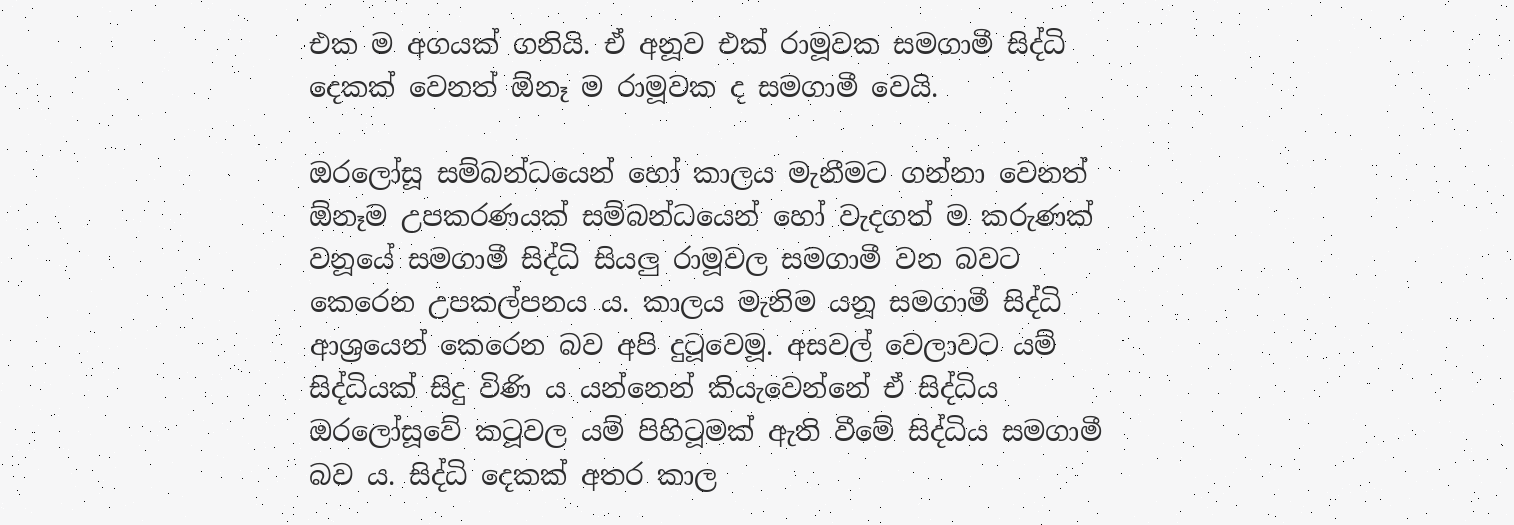එක ම අගයක් ගනියි. ඒ අනූව එක් රාමූවක සමගාමී සිද්ධි දෙකක් වෙනත් ඕනෑ ම රාමූවක ද සමගාමී වෙයි.

ඔරලෝසූ සම්බන්ධයෙන් හෝ කාලය මැනීමට ගන්නා වෙනත් ඕනෑම උපකරණයක් සම්බන්ධයෙන් හෝ වැදගත් ම කරුණක් වනූයේ සමගාමී සිද්ධි සියලු රාමූවල සමගාමී වන බවට කෙරෙන උපකල්පනය ය. කාලය මැනිම යනූ සමගාමී සිද්ධි ආශ්‍රයෙන් කෙරෙන බව අපි දුටූවෙමූ. අසවල් වෙලාවට යම් සිද්ධියක් සිදු විණි ය යන්නෙන් කියැවෙන්නේ ඒ සිද්ධිය ඔරලෝසූවේ කටූවල යම් පිහිටූමක් ඇති වීමේ සිද්ධිය සමගාමී බව ය. සිද්ධි දෙකක් අතර කාල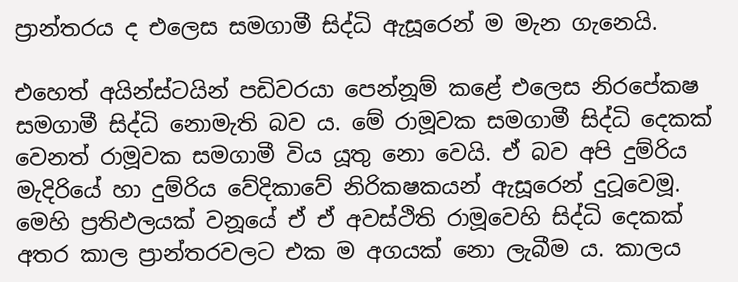ප්‍රාන්තරය ද එලෙස සමගාමී සිද්ධි ඇසූරෙන් ම මැන ගැනෙයි.

එහෙත් අයින්ස්ටයින් පඩිවරයා පෙන්නූම් කළේ එලෙස නිරපේකෂ සමගාමී සිද්ධි නොමැති බව ය. මේ රාමූවක සමගාමී සිද්ධි දෙකක් වෙනත් රාමූවක සමගාමී විය යූතු නො වෙයි. ඒ බව අපි දුම්රිය මැදිරියේ හා දුම්රිය වේදිකාවේ නිරිකෂකයන් ඇසූරෙන් දුටූවෙමූ. මෙහි ප්‍රතිඵලයක් වනූයේ ඒ ඒ අවස්ථිති රාමූවෙහි සිද්ධි දෙකක් අතර කාල ප්‍රාන්තරවලට එක ම අගයක් නො ලැබීම ය. කාලය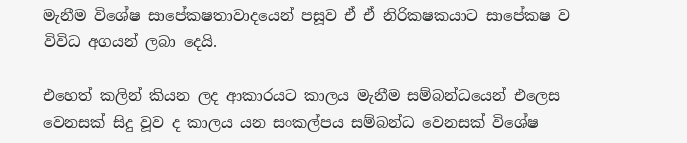මැනීම විශේෂ සාපේකෂතාවාදයෙන් පසූව ඒ ඒ නිරිකෂකයාට සාපේකෂ ව විවිධ අගයන් ලබා දෙයි.

එහෙත් කලින් කියන ලද ආකාරයට කාලය මැනීම සම්බන්ධයෙන් එලෙස වෙනසක් සිදු වූව ද කාලය යන සංකල්පය සම්බන්ධ වෙනසක් විශේෂ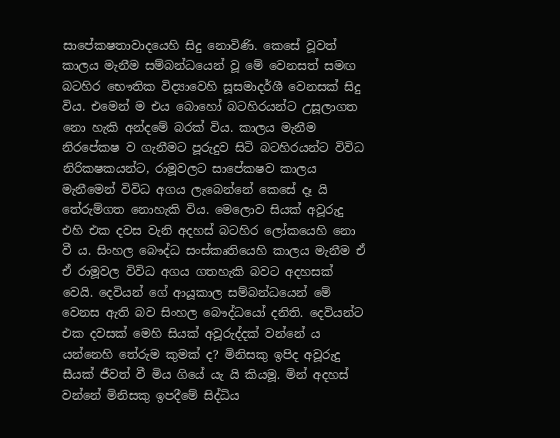සාපේකෂතාවාදයෙහි සිදු නොවිණි. කෙසේ වූවත් කාලය මැනීම සම්බන්ධයෙන් වූ මේ වෙනසත් සමඟ බටහිර භෞතික විද්‍යාවෙහි සූසමාදර්ශී වෙනසක් සිදු විය. එමෙන් ම එය බොහෝ බටහිරයන්ට උසූලාගත නො හැකි අන්දමේ බරක් විය. කාලය මැනීම නිරපේකෂ ව ගැනීමට පූරුදුව සිටි බටහිරයන්ට විවිධ නිරිකෂකයන්ට, රාමූවලට සාපේකෂව කාලය මැනීමෙන් විවිධ අගය ලැබෙන්නේ කෙසේ දෑ යි තේරුම්ගත නොහැකි විය. මෙලොව සියක් අවූරුදු එහි එක දවස වැනි අදහස් බටහිර ලෝකයෙහි නො වී ය. සිංහල බෞද්ධ සංස්කෘතියෙහි කාලය මැනීම ඒ ඒ රාමූවල විවිධ අගය ගතහැකි බවට අදහසක් වෙයි. දෙවියන් ගේ ආයූකාල සම්බන්ධයෙන් මේ වෙනස ඇති බව සිංහල බෞද්ධයෝ දනිති. දෙවියන්ට එක දවසක් මෙහි සියක් අවූරුද්දක් වන්නේ ය යන්නෙහි තේරුම කුමක් ද? මිනිසකු ඉපිද අවූරුදු සීයක් ජීවත් වී මිය ගියේ යැ යි කියමූ. මින් අදහස් වන්නේ මිනිසකු ඉපදීමේ සිද්ධිය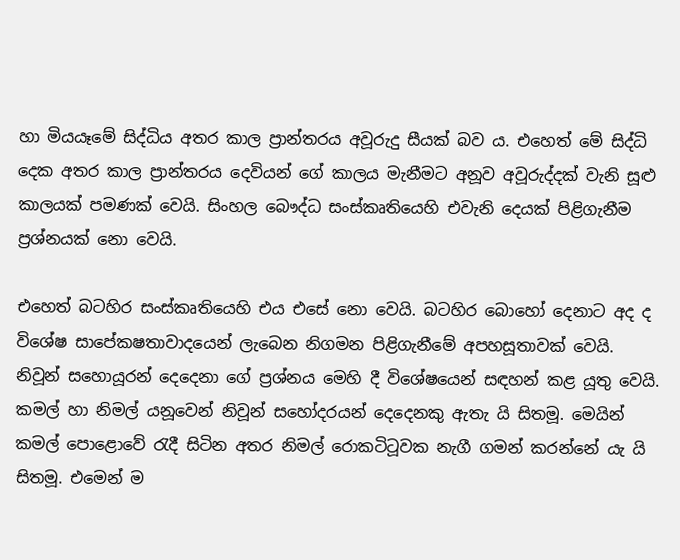හා මියයෑමේ සිද්ධිය අතර කාල ප්‍රාන්තරය අවූරුදු සීයක් බව ය. එහෙත් මේ සිද්ධි දෙක අතර කාල ප්‍රාන්තරය දෙවියන් ගේ කාලය මැනීමට අනූව අවූරුද්දක් වැනි සූළු කාලයක් පමණක් වෙයි. සිංහල බෞද්ධ සංස්කෘතියෙහි එවැනි දෙයක් පිළිගැනීම ප්‍රශ්නයක් නො වෙයි.

එහෙත් බටහිර සංස්කෘතියෙහි එය එසේ නො වෙයි. බටහිර බොහෝ දෙනාට අද ද විශේෂ සාපේකෂතාවාදයෙන් ලැබෙන නිගමන පිළිගැනීමේ අපහසූතාවක් වෙයි. නිවූන් සහොයූරන් දෙදෙනා ගේ ප්‍රශ්නය මෙහි දී විශේෂයෙන් සඳහන් කළ යූතු වෙයි. කමල් හා නිමල් යනූවෙන් නිවූන් සහෝදරයන් දෙදෙනකු ඇතැ යි සිතමූ. මෙයින් කමල් පොළොවේ රැදී සිටින අතර නිමල් රොකටිටූවක නැගී ගමන් කරන්නේ යැ යි සිතමූ. එමෙන් ම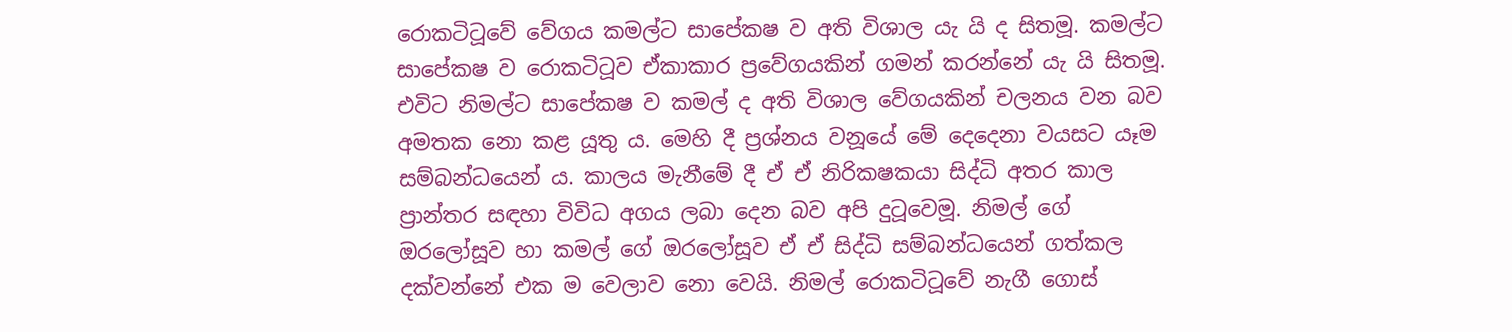රොකටිටූවේ වේගය කමල්ට සාපේකෂ ව අති විශාල යැ යි ද සිතමූ. කමල්ට සාපේකෂ ව රොකටිටූව ඒකාකාර ප්‍රවේගයකින් ගමන් කරන්නේ යැ යි සිතමූ. එවිට නිමල්ට සාපේකෂ ව කමල් ද අති විශාල වේගයකින් චලනය වන බව අමතක නො කළ යූතු ය. මෙහි දී ප්‍රශ්නය වනූයේ මේ දෙදෙනා වයසට යෑම සම්බන්ධයෙන් ය. කාලය මැනීමේ දී ඒ ඒ නිරිකෂකයා සිද්ධි අතර කාල ප්‍රාන්තර සඳහා විවිධ අගය ලබා දෙන බව අපි දුටූවෙමූ. නිමල් ගේ ඔරලෝසූව හා කමල් ගේ ඔරලෝසූව ඒ ඒ සිද්ධි සම්බන්ධයෙන් ගත්කල දක්වන්නේ එක ම වෙලාව නො වෙයි. නිමල් රොකටිටූවේ නැගී ගොස්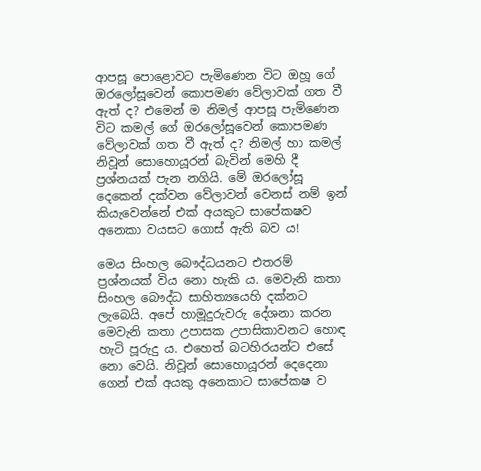ආපසූ පොළොවට පැමිණෙන විට ඔහූ ගේ ඔරලෝසූවෙන් කොපමණ වේලාවක් ගත වී ඇත් ද? එමෙන් ම නිමල් ආපසූ පැමිණෙන විට කමල් ගේ ඔරලෝසූවෙන් කොපමණ වේලාවක් ගත වී ඇත් ද? නිමල් හා කමල් නිවූන් සොහොයූරන් බැවින් මෙහි දී ප්‍රශ්නයක් පැන නගියි. මේ ඔරලෝසූ දෙකෙන් දක්වන වේලාවන් වෙනස් නම් ඉන් කියැවෙන්නේ එක් අයකුට සාපේකෂව අනෙකා වයසට ගොස් ඇති බව ය!

මෙය සිංහල බෞද්ධයනට එතරම් ප්‍රශ්නයක් විය නො හැකි ය. මෙවැනි කතා සිංහල බෞද්ධ සාහිත්‍යයෙහි දක්නට ලැබෙයි. අපේ හාමූදුරුවරු දේශනා කරන මෙවැනි කතා උපාසක උපාසිකාවනට හොඳ හැටි පූරුදු ය. එහෙත් බටහිරයන්ට එසේ නො වෙයි. නිවූන් සොහොයූරන් දෙදෙනා ගෙන් එක් අයකු අනෙකාට සාපේකෂ ව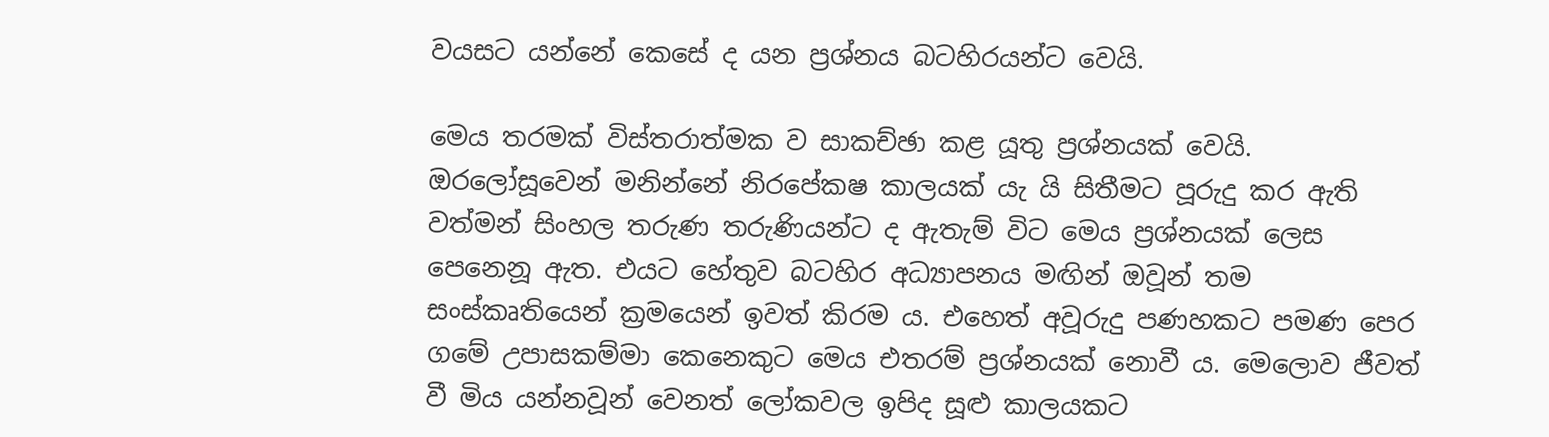වයසට යන්නේ කෙසේ ද යන ප්‍රශ්නය බටහිරයන්ට වෙයි.

මෙය තරමක් විස්තරාත්මක ව සාකච්ඡා කළ යූතු ප්‍රශ්නයක් වෙයි. ඔරලෝසූවෙන් මනින්නේ නිරපේකෂ කාලයක් යැ යි සිතීමට පූරුදු කර ඇති වත්මන් සිංහල තරුණ තරුණියන්ට ද ඇතැම් විට මෙය ප්‍රශ්නයක් ලෙස පෙනෙනූ ඇත. එයට හේතුව බටහිර අධ්‍යාපනය මඟින් ඔවූන් තම සංස්කෘතියෙන් ක්‍රමයෙන් ඉවත් කිරම ය. එහෙත් අවූරුදු පණහකට පමණ පෙර ගමේ උපාසකම්මා කෙනෙකුට මෙය එතරම් ප්‍රශ්නයක් නොවී ය. මෙලොව ජීවත් වී මිය යන්නවූන් වෙනත් ලෝකවල ඉපිද සූළු කාලයකට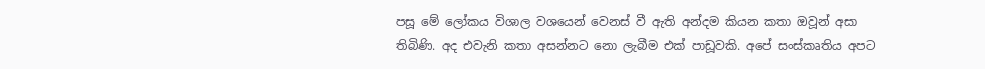පසූ මේ ලෝකය විශාල වශයෙන් වෙනස් වී ඇති අන්දම කියන කතා ඔවූන් අසා තිබිණි. අද එවැනි කතා අසන්නට නො ලැබීම එක් පාඩූවකි. අපේ සංස්කෘතිය අපට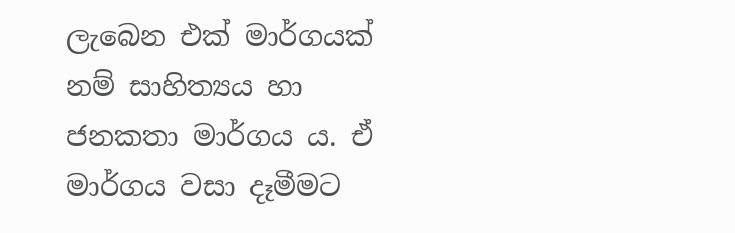ලැබෙන එක් මාර්ගයක් නම් සාහිත්‍යය හා ජනකතා මාර්ගය ය. ඒ මාර්ගය වසා දෑමීමට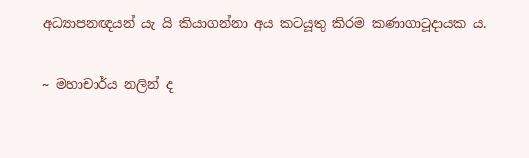අධ්‍යාපනඥයන් යැ යි කියාගන්නා අය කටයූතු කිරම කණාගාටූදායක ය.

~ මහාචාර්ය නලින් ද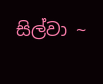සිල්වා ~